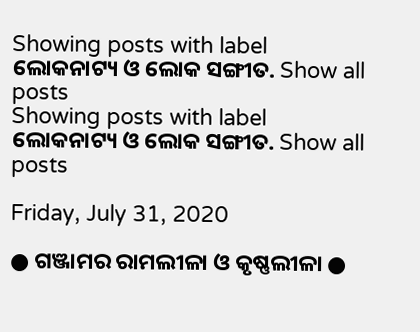Showing posts with label ଲୋକନାଟ୍ୟ ଓ ଲୋକ ସଙ୍ଗୀତ. Show all posts
Showing posts with label ଲୋକନାଟ୍ୟ ଓ ଲୋକ ସଙ୍ଗୀତ. Show all posts

Friday, July 31, 2020

● ଗଞ୍ଜାମର ରାମଲୀଳା ଓ କୃଷ୍ଣଲୀଳା ●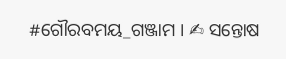#ଗୌରବମୟ_ଗଞ୍ଜାମ । ✍ ସନ୍ତୋଷ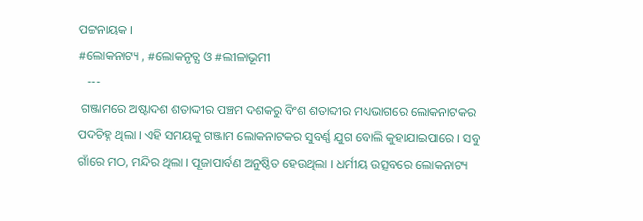ପଟ୍ଟନାୟକ ।
#ଲୋକନାଟ୍ୟ , #ଲୋକନୃତ୍ଯ ଓ #ଲୀଳାଭୂମୀ
   ---
 ଗଞ୍ଜାମରେ ଅଷ୍ଟାଦଶ ଶତାଦ୍ଦୀର ପଞ୍ଚମ ଦଶକରୁ ବିଂଶ ଶତାବ୍ଦୀର ମଧ୍ୟଭାଗରେ ଲୋକନାଟକର ପଦଚିହ୍ନ ଥିଲା । ଏହି ସମୟକୁ ଗଞ୍ଜାମ ଲୋକନାଟକର ସୁବର୍ଣ୍ଣ ଯୁଗ ବୋଲି କୁହାଯାଇପାରେ । ସବୁ ଗାଁରେ ମଠ, ମନ୍ଦିର ଥିଲା । ପୂଜାପାର୍ବଣ ଅନୁଷ୍ଠିତ ହେଉଥିଲା । ଧର୍ମୀୟ ଉତ୍ସବରେ ଲୋକନାଟ୍ୟ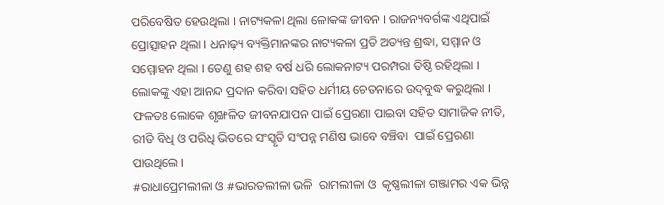ପରିବେଷିତ ହେଉଥିଲା । ନାଟ୍ୟକଳା ଥିଲା ଳୋକଙ୍କ ଜୀବନ । ରାଜନ୍ୟବର୍ଗଙ୍କ ଏଥିପାଇଁ ପ୍ରୋତ୍ସାହନ ଥିଲା । ଧନାଢ଼୍ୟ ବ୍ୟକ୍ତିମାନଙ୍କର ନାଟ୍ୟକଳା ପ୍ରତି ଅତ୍ୟନ୍ତ ଶ୍ରଦ୍ଧା, ସମ୍ମାନ ଓ ସମ୍ମୋହନ ଥିଲା । ତେଣୁ ଶହ ଶହ ବର୍ଷ ଧରି ଲୋକନାଟ୍ୟ ପରମ୍ପରା ତିଷ୍ଠି ରହିଥିଲା । ଲୋକଙ୍କୁ ଏହା ଆନନ୍ଦ ପ୍ରଦାନ କରିବା ସହିତ ଧର୍ମୀୟ ଚେତନାରେ ଉଦ୍‌ବୁଦ୍ଧ କରୁଥିଲା । ଫଳତଃ ଲୋକେ ଶୃଙ୍ଖଳିତ ଜୀବନଯାପନ ପାଇଁ ପ୍ରେରଣା ପାଇବା ସହିତ ସାମାଜିକ ନୀତି, ରୀତି ବିଧି ଓ ପରିଧି ଭିତରେ ସଂସ୍କୃତି ସଂପନ୍ନ ମଣିଷ ଭାବେ ବଞ୍ଚିବା  ପାଇଁ ପ୍ରେରଣା ପାଉଥିଲେ ।
#ରାଧାପ୍ରେମଲୀଳା ଓ #ଭାରତଲୀଳା ଭଳି  ରାମଲୀଳା ଓ  କୃଷ୍ଣଲୀଳା ଗଞ୍ଜାମର ଏକ ଭିନ୍ନ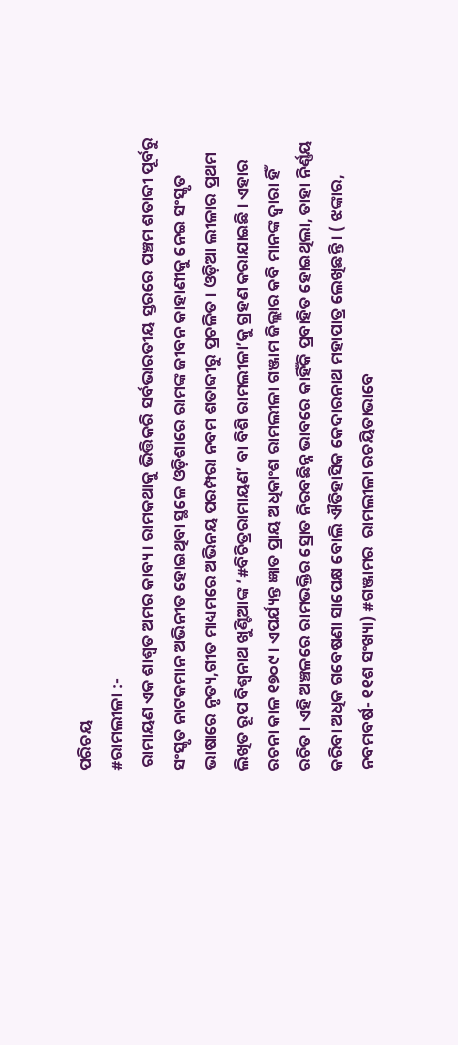ପରିଚୟ
#ରାମଲୀଳା :-
 ରାମାୟଣ ଏକ ଶାଶ୍ୱତ ଅମର କାବ୍ୟ । ରାମକଥାକୁ ଭିତ୍ତିକରି ସର୍ବଭାରତୀୟ ସ୍ତରରେ ପଞ୍ଚମ ଶତାବ୍ଦୀ ପୂର୍ବରୁ ସଂସ୍କୃତ ନାଟକମାନ ଅଭିନୀତ ହୋଇଥିବା ସ୍ଥଳେ ଓଡ଼ିଶାରେ ରାମଙ୍କ ଜୀବନ କାହାଣୀକୁ ନେଇ ସଂସ୍କୃତ ଭାଷାରେ ନୃତ୍ୟ,ଗୀତ ମାଧ୍ୟମରେ ଅଭିନୟ ପରମ୍ପରା ନବମ ଶତାବ୍ଦୀରୁ ପ୍ରଚଳିତ । ଓଡ଼ିଆ ଲୀଳାର ପ୍ରଥମ ଲିଖିତ ରୂପ ବିଶ୍ୱନାଥ ଖୁଣ୍ଟିଆଙ୍କ ‘#ବିଚିତ୍ରରାମାୟଣ’ ବା ବିଶି ରାମଲୀଳା’କୁ ଗ୍ରହଣ କରାଯାଇଛି । ଏହାର ରଚନା କାଳ ୧୭୦୯ । ଏପର୍ଯ୍ୟନ୍ତ ଜ୍ଞାତ ପ୍ରାୟ ଅଧିକାଂଶ ରାମଲୀଳା ଗଞ୍ଜାମ ଜିଲ୍ଲାର କବି ମାନଙ୍କ ଦ୍ୱାରା ହିଁ  ରଚିତ । ଏହି ଅଞ୍ଚଳରେ ରାମଭକ୍ତିର ସ୍ରୋତ ନିରବଛିନ୍ନ ଭାବରେ କାହିଁକି ପ୍ରବାହିତ ହୋଇଥିଲା, ତାହା ନିର୍ଣ୍ଣୟ କରିବା ଅଧିକ ଗବେଷଣା ସାପେକ୍ଷ ବୋଲି ଐତିହାସିକ କେଦାରନାଥ ମହାପାତ୍ର ଲେଖିଛନ୍ତି । ( ଝଙ୍କାର, ନବମବର୍ଷ- ୧୧ଶ ସଂଖ୍ୟା) #ଗଞ୍ଜାମର  ରାମଲୀଳା ରଚୟିତାଭାବେ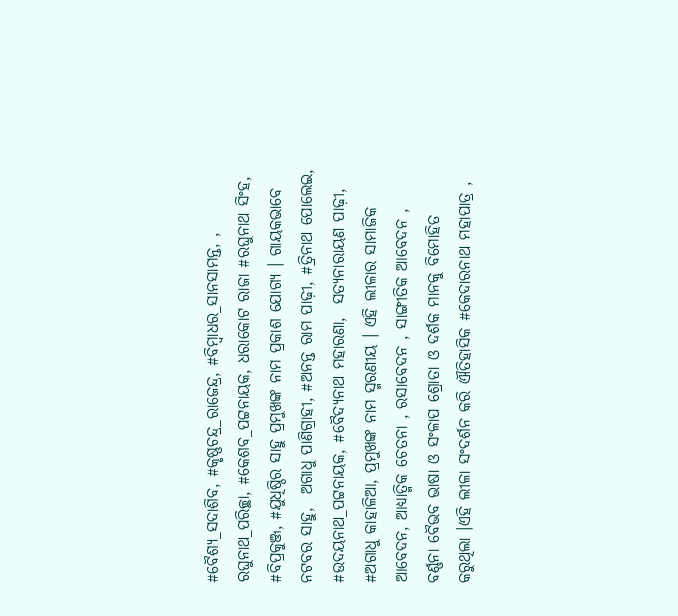#ବୈଶ୍ୟ_ସଦାଶିବ, #କୃଷ୍ଣଚନ୍ଦ୍ର_ରାଜେନ୍ଦ୍ର, #ବିମ୍ବାଧର_ସାନସାମନ୍ତ, ,  ରଘୁନାଥ_ପରିଚ୍ଛା, #କେଶବ_ପଟ୍ଟନାୟକ, ଧରାକୋଟ ରାଜା #ରଘୁନାଥ ସିଂହ, #ବିପ୍ରକୁଞ୍ଜ, #ଯୁଧିଷ୍ଠିର ସାହୁ ପ୍ରମୁଖଙ୍କ ନାମ ପ୍ରକାଶ ଯୋଗ୍ୟ । ଗାୟକଭାବେ  ନଟବର ସାହୁ,  ଅଗାଧୁ ପାଣିଗ୍ରାହୀ, #ଅନନ୍ତ ରାମ ପାଢ଼ୀ, #ତ୍ରିନାଥ ପୋଲେଇ, #ଉଦୟନାଥ_ପଟ୍ଟନାୟକ, #ବୈଦ୍ୟନାଥ ମହାରଣା,  ସତ୍ୟନାରାୟଣ ପାଢ଼ୀ, #ଅଗାଧୁ କାହାଳିଆ, ପ୍ରମୁଖଙ୍କ ନାମ ସ୍ମରଣୀୟ । ଏହି ଲୀଳାର ସାମାଜିକ ଆବେଦନ, ଆଧ୍ୟାତ୍ମିକ ଚେତନା , ରସାବେଦନ , ସାଙ୍ଗୀତିକ ଆବେଦନ , ବର୍ଣ୍ଣନା ବୈଭବ ଭାଷା ଓ ସଂଳାପ ଶ୍ରୋତା ଓ ଦର୍ଶକ ମାନକୁ ବିମୋହିତ କରୁଥିଲା ।ଏହି ଲୀଳା ସଂଦର୍ଶନ କରି ଐତିହାସିକ #କେଦାରନାଥ ମହାପାତ୍ର ,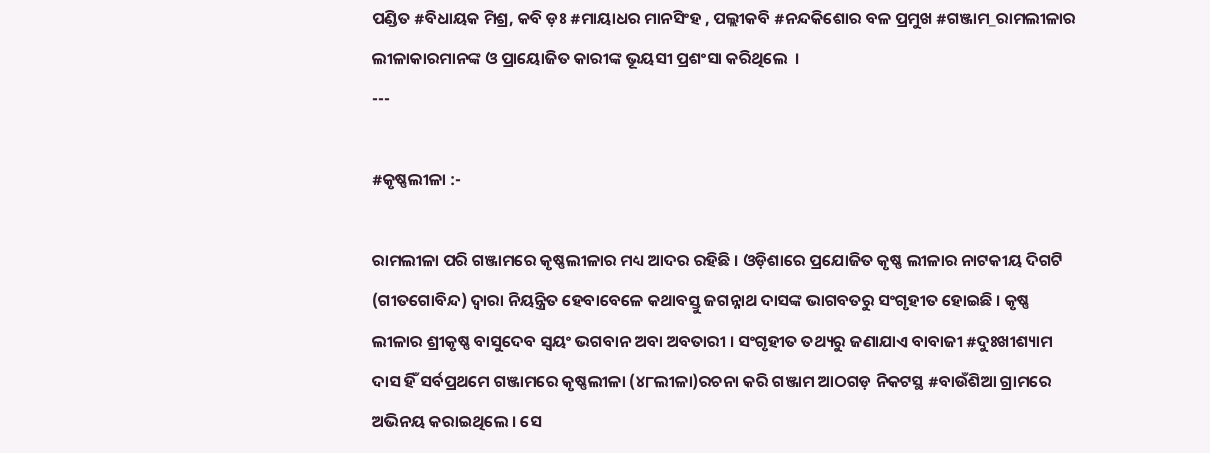ପଣ୍ଡିତ #ବିଧାୟକ ମିଶ୍ର, କବି ଡ଼ଃ #ମାୟାଧର ମାନସିଂହ , ପଲ୍ଲୀକବି #ନନ୍ଦକିଶୋର ବଳ ପ୍ରମୁଖ #ଗଞ୍ଜାମ_ରାମଲୀଳାର ଲୀଳାକାରମାନଙ୍କ ଓ ପ୍ରାୟୋଜିତ କାରୀଙ୍କ ଭୂୟସୀ ପ୍ରଶଂସା କରିଥିଲେ  ।
---

#କୃଷ୍ଣଲୀଳା :-

ରାମଲୀଳା ପରି ଗଞ୍ଜାମରେ କୃଷ୍ଣଲୀଳାର ମଧ୍ୟ ଆଦର ରହିଛି । ଓଡ଼ିଶାରେ ପ୍ରଯୋଜିତ କୃଷ୍ଣ ଲୀଳାର ନାଟକୀୟ ଦିଗଟି (ଗୀତଗୋବିନ୍ଦ) ଦ୍ୱାରା ନିୟନ୍ତ୍ରିତ ହେବାବେଳେ କଥାବସ୍ତୁ ଜଗନ୍ନାଥ ଦାସଙ୍କ ଭାଗବତରୁ ସଂଗୃହୀତ ହୋଇଛି । କୃଷ୍ଣ ଲୀଳାର ଶ୍ରୀକୃଷ୍ଣ ବାସୁଦେବ ସ୍ୱୟଂ ଭଗବାନ ଅବା ଅବତାରୀ । ସଂଗୃହୀତ ତଥ୍ୟରୁ ଜଣାଯାଏ ବାବାଜୀ #ଦୁଃଖୀଶ୍ୟାମ ଦାସ ହିଁ ସର୍ବପ୍ରଥମେ ଗଞ୍ଜାମରେ କୃଷ୍ଣଲୀଳା (୪୮ଲୀଳା)ରଚନା କରି ଗଞ୍ଜାମ ଆଠଗଡ଼ ନିକଟସ୍ଥ #ବାଉଁଶିଆ ଗ୍ରାମରେ ଅଭିନୟ କରାଇଥିଲେ । ସେ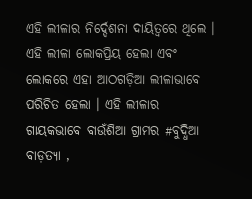ଏହି ଲୀଳାର ନିର୍ଦ୍ଦେଶନା ଦାୟିତ୍ୱରେ ଥିଲେ । ଏହି ଲୀଳା ଲୋକପ୍ରିୟ ହେଲା ଏବଂ ଲୋକରେ ଏହା ଆଠଗଡ଼ିଆ ଲୀଳାଭାବେ ପରିଚିତ ହେଲା । ଏହି ଲୀଳାର ଗାୟକଭାବେ ବାଉଁଶିଆ ଗ୍ରାମର #ବୁଦ୍ଧିଆ ବାଡ଼ତ୍ୟା ,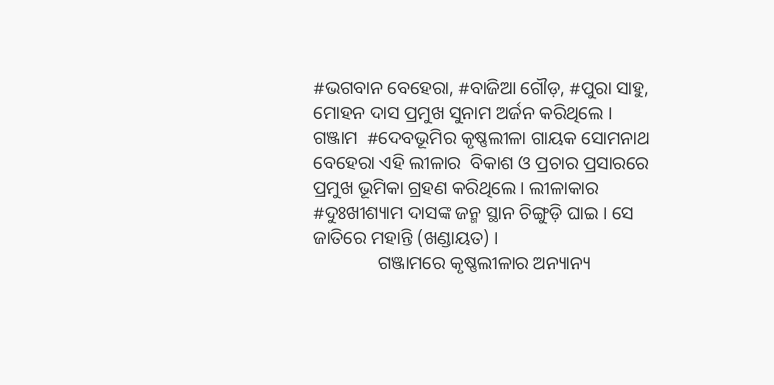#ଭଗବାନ ବେହେରା, #ବାଜିଆ ଗୌଡ଼, #ପୁରା ସାହୁ,  ମୋହନ ଦାସ ପ୍ରମୁଖ ସୁନାମ ଅର୍ଜନ କରିଥିଲେ । ଗଞ୍ଜାମ  #ଦେବଭୂମିର କୃଷ୍ଣଲୀଳା ଗାୟକ ସୋମନାଥ ବେହେରା ଏହି ଲୀଳାର  ବିକାଶ ଓ ପ୍ରଚାର ପ୍ରସାରରେ ପ୍ରମୁଖ ଭୂମିକା ଗ୍ରହଣ କରିଥିଲେ । ଲୀଳାକାର #ଦୁଃଖୀଶ୍ୟାମ ଦାସଙ୍କ ଜନ୍ମ ସ୍ଥାନ ଚିଙ୍ଗୁଡ଼ି ଘାଇ । ସେ ଜାତିରେ ମହାନ୍ତି (ଖଣ୍ଡାୟତ) ।
              ଗଞ୍ଜାମରେ କୃଷ୍ଣଲୀଳାର ଅନ୍ୟାନ୍ୟ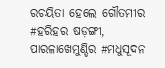ରଚୟିତା ହେଲେ ଗୌତମୀର #ହରିହର ଷଡ଼ଙ୍ଗୀ, ପାରଳାଖେମୁଣ୍ଡିର #ମଧୁସୂଦନ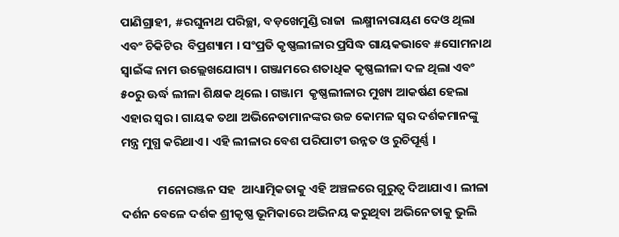ପାଣିଗ୍ରାହୀ, #ରଘୁନାଥ ପରିଚ୍ଛା, ବଡ଼ଖେମୁଣ୍ଡି ରାଜା  ଲକ୍ଷ୍ମୀନାରାୟଣ ଦେଓ ଥିଲା ଏବଂ ଚିକିଟିର  ବିପ୍ରଶ୍ୟାମ । ସଂପ୍ରତି କୃଷ୍ଣଲୀଳାର ପ୍ରସିଦ୍ଧ ଗାୟକଭାବେ #ସୋମନାଥ ସ୍ୱାଇଁଙ୍କ ନାମ ଉଲ୍ଲେଖଯୋଗ୍ୟ । ଗଞ୍ଜାମରେ ଶତାଧିକ କୃଷ୍ଣଲୀଳା ଦଳ ଥିଲା ଏବଂ ୫୦ରୁ ଊର୍ଦ୍ଧ ଲୀଳା ଶିକ୍ଷକ ଥିଲେ । ଗଞ୍ଜାମ  କୃଷ୍ଣଲୀଳାର ମୁଖ୍ୟ ଆକର୍ଷଣ ହେଲା ଏହାର ସ୍ୱର । ଗାୟକ ତଥା ଅଭିନେତାମାନଙ୍କର ଉଚ୍ଚ କୋମଳ ସ୍ୱର ଦର୍ଶକମାନଙ୍କୁ ମନ୍ତ୍ର ମୁଗ୍ଧ କରିଥାଏ । ଏହି ଲୀଳାର ବେଶ ପରିପାଟୀ ଉନ୍ନତ ଓ ରୁଚିପୂର୍ଣ୍ଣ ।

             ମନୋରଞ୍ଜନ ସହ  ଆଧ୍ୟାତ୍ମିକତାକୁ ଏହି ଅଞ୍ଚଳରେ ଗୁରୁତ୍ୱ ଦିଆଯାଏ । ଲୀଳା ଦର୍ଶନ ବେଳେ ଦର୍ଶକ ଶ୍ରୀକୃଷ୍ଣ ଭୂମିକାରେ ଅଭିନୟ କରୁଥିବା ଅଭିନେତାକୁ ଭୁଲି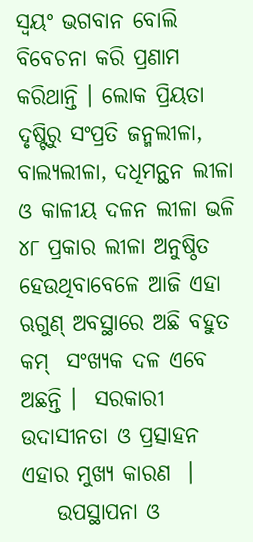ସ୍ୱୟଂ ଭଗବାନ ବୋଲି ବିବେଚନା କରି ପ୍ରଣାମ କରିଥାନ୍ତି । ଲୋକ ପ୍ରିୟତା ଦୃଷ୍ଟିରୁ ସଂପ୍ରତି ଜନ୍ମଲୀଳା, ବାଲ୍ୟଲୀଳା, ଦଧିମନ୍ଥନ ଲୀଳା ଓ କାଳୀୟ ଦଳନ ଲୀଳା ଭଳି ୪୮ ପ୍ରକାର ଲୀଳା ଅନୁଷ୍ଠିତ ହେଉଥିବାବେଳେ ଆଜି ଏହା ଋଗୁଣ୍ ଅବସ୍ଥାରେ ଅଛି ବହୁତ କମ୍  ସଂଖ୍ୟକ ଦଳ ଏବେ ଅଛନ୍ତି ।  ସରକାରୀ ଉଦାସୀନତା ଓ ପ୍ରତ୍ସାହନ  ଏହାର ମୁଖ୍ୟ କାରଣ  ।
    ଉପସ୍ଥାପନା ଓ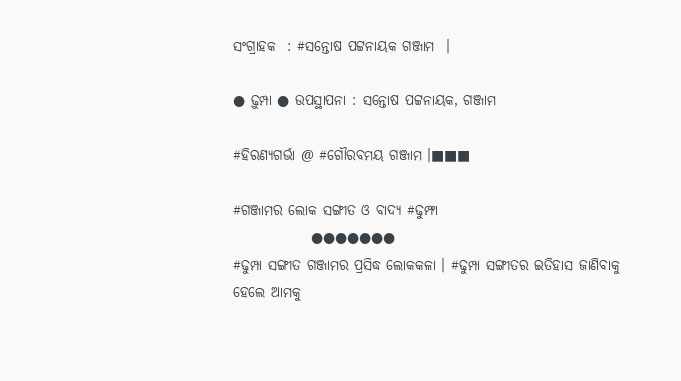ସଂଗ୍ରାହକ  : #ସନ୍ତୋଷ ପଟ୍ଟନାୟକ ଗଞ୍ଜାମ  ।

● ଢ଼ୁମ୍ପା ● ଉପସ୍ଥାପନା : ସନ୍ତୋଷ ପଟ୍ଟନାୟକ, ଗଞ୍ଜାମ

#ହିରଣ୍ୟଗର୍ଭା @ #ଗୌରବମୟ ଗଞ୍ଜାମ ।■■■

#ଗଞ୍ଜାମର ଲୋକ ସଙ୍ଗୀତ ଓ ବାଦ୍ୟ #ଢୁମ୍ଫା
              ●●●●●●●
#ଢୁମ୍ପା ସଙ୍ଗୀତ ଗଞ୍ଜାମର ପ୍ରସିଦ୍ଧ ଲୋକକଳା । #ଢୁମ୍ପା ସଙ୍ଗୀତର ଇତିହାସ ଜାଣିବାକୁ ହେଲେ ଆମକୁ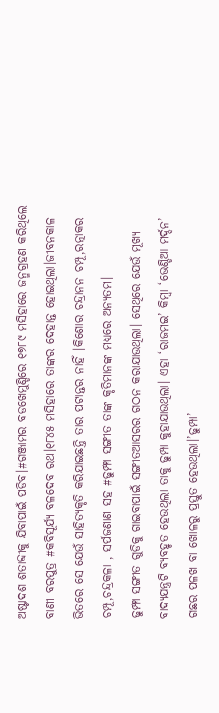ଅଷ୍ଟାଦଶ ଶତାବ୍ଦୀକୁ ଯିବାପାଇଁ ପଡିବ।#ଗଞ୍ଜାମର ବଡଖେମୁଣ୍ଡିରେ ୧୭୮୯ ମସିହାରେ ଜନ୍ମଗ୍ରହଣ କରିଥିଲେ ବାଣୀ ବରପୁତ୍ର #କବିସୂର୍ଯ୍ଯ ବଳଦେବ ରଥ।୧୮୪୫ ମସିହାରେ ତାଙ୍କର ଦେହାନ୍ତ ହୋଇଥିଲା।ଜୀବନକାଳ ଭିତରେ ସେ ଯେଉଁ ସାହିତ୍ୟକୃତି କରିଯାଇଛନ୍ତି ତାର ପଟାନ୍ତର ନାହିଁ ।କିଶୋର ଚନ୍ଦ୍ରାନନ ଚମ୍ପୂ,ରତ୍ନାକର ଚମ୍ପୂ,ଚନ୍ଦ୍ରକଳା , ସର୍ପଜଣାଣ ସହ #ଢୁମ୍ଫା ସଙ୍ଗୀତ ତାଙ୍କ କୃତିମାନଙ୍କ ମଧ୍ୟରେ ଅନ୍ୟତମ।
ଢୁମ୍ଫା ସଙ୍ଗୀତ ଗୁଡିକୁ ଗାଇବାପାଇଁ ସଙ୍ଗୀତଆସରର ଗଠନ କରାଯାଉଥିଲା। ସେଥିରେ ଯେଉଁ ମୂଖ୍ୟ ବାଦ୍ୟଯନ୍ତ୍ରଟି ବ୍ୟବହୃତ ହେଉଥିଲା ତାକୁ ଢୁମ୍ପା କୁହାଯାଉଥିଲା। ଏହା ‘ରାଜମଇ’ କିମ୍ବା ‘ଭେଣ୍ଡିଆ ମର୍ଦ୍ଦନ’ ଗଛର ପଳଖ ବା ଖୋଳରୁ ପ୍ରସ୍ତୁତ ହେଉଥିଲା।’ଢୁମ୍ପା’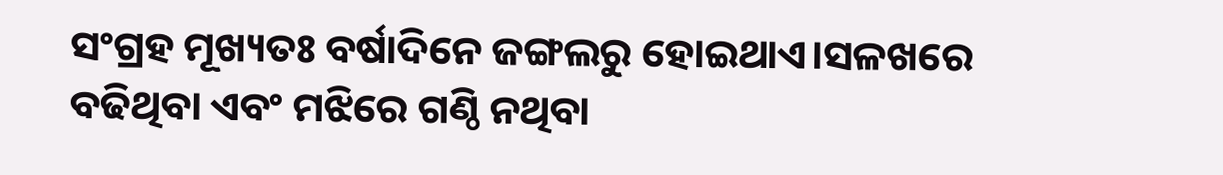ସଂଗ୍ରହ ମୂଖ୍ୟତଃ ବର୍ଷାଦିନେ ଜଙ୍ଗଲରୁ ହୋଇଥାଏ।ସଳଖରେ ବଢିଥିବା ଏବଂ ମଝିରେ ଗଣ୍ଠି ନଥିବା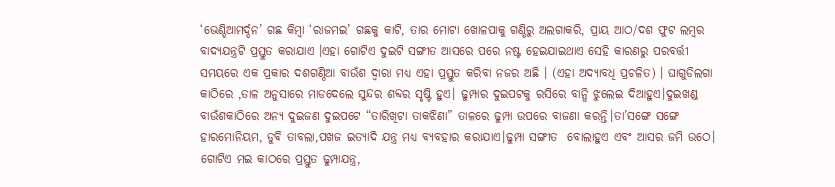‘ଭେଣ୍ଡିଆମର୍ଦ୍ଦନ’ ଗଛ କିମ୍ବା ‘ରାଜମଇ’ ଗଛକୁ କାଟି, ତାର ମୋଟା ଖୋଳପାକୁ ଗଣ୍ଡିରୁ ଅଲଗାକରି, ପ୍ରାୟ ଆଠ/ଦଶ ଫୁଟ ଲମ୍ବର ବାଦ୍ୟଯନ୍ତ୍ରଟି ପ୍ରସ୍ତୁତ କରାଯାଏ ।ଏହା ଗୋଟିଏ ଦୁଇଟି ସଙ୍ଗୀତ ଆସରେ ପରେ ନଷ୍ଟ ହେଇଯାଇଥାଏ ସେହି କାରଣରୁ ପରବର୍ତ୍ତୀ ସମୟରେ ଏକ ପ୍ରକାର ଦଶଗଣ୍ଠିଆ ବାଉଁଶ ଦ୍ବାରା ମଧ୍ୟ ଏହା ପ୍ରସ୍ତୁତ କରିବା ନଜର ଅଛି । (ଏହା ଅଦ୍ୟାବଧି ପ୍ରଚଳିତ) । ଘାଗୁଡିଲଗା କାଠିରେ ,ତାଳ ଅନୁସାରେ ମାଡଦେଲେ ସୁନ୍ଦର ଶବ୍ଦର ସୃଷ୍ଟି ହୁଏ। ଢୁମ୍ପାର ଦୁଇପଟକୁ ରସିରେ ବାନ୍ଧି ଝୁଲେଇ ଦିଆହୁଏ।ଦୁଇଖଣ୍ଡ ବାଉଁଶକାଠିରେ ଅନ୍ୟ ଦୁଇଜଣ ଦୁଇପଟେ “ତାରିଖିଟା ତାକଝିଣା” ତାଳରେ ଢୁମ୍ପା ଉପରେ ବାଜଣା କରନ୍ତି।ତା’ସଙ୍ଗେ ସଙ୍ଗେ ହାରମୋନିୟମ, ଡୁବି ତାବଲା,ପଖଜ ଇତ୍ୟାଦି ଯନ୍ତ୍ର ମଧ୍ୟ ବ୍ୟବହାର କରାଯାଏ।ଢୁମ୍ପା ସଙ୍ଗୀତ  ବୋଲାହୁଏ ଏବଂ ଆସର ଜମି ଉଠେ। ଗୋଟିଏ ମଇ କାଠରେ ପ୍ରସ୍ତୁତ ଢୁମ୍ପାଯନ୍ତ୍ର,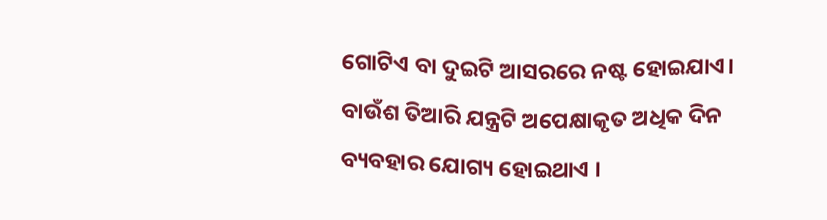ଗୋଟିଏ ବା ଦୁଇଟି ଆସରରେ ନଷ୍ଟ ହୋଇଯାଏ। ବାଉଁଶ ତିଆରି ଯନ୍ତ୍ରଟି ଅପେକ୍ଷାକୃତ ଅଧିକ ଦିନ ବ୍ୟବହାର ଯୋଗ୍ୟ ହୋଇଥାଏ ।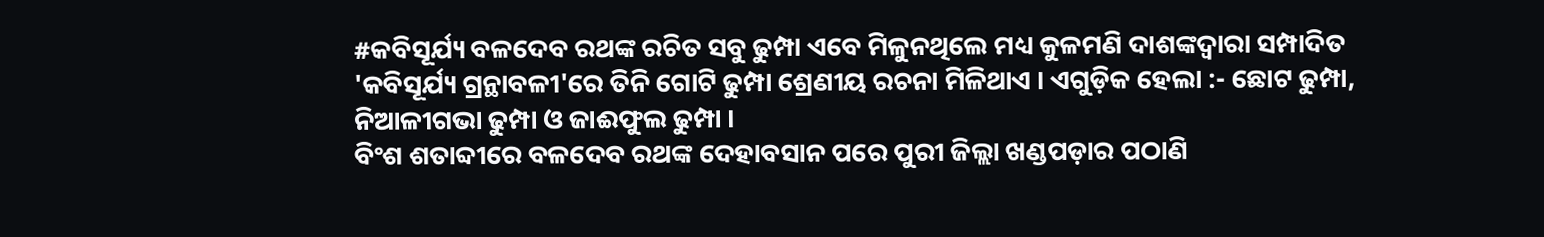#କବିସୂର୍ଯ୍ୟ ବଳଦେବ ରଥଙ୍କ ରଚିତ ସବୁ ଢୁମ୍ପା ଏବେ ମିଳୁନଥିଲେ ମଧ୍ୟ କୁଳମଣି ଦାଶଙ୍କଦ୍ୱାରା ସମ୍ପାଦିତ 'କବିସୂର୍ଯ୍ୟ ଗ୍ରନ୍ଥାବଳୀ'ରେ ତିନି ଗୋଟି ଢୁମ୍ପା ଶ୍ରେଣୀୟ ରଚନା ମିଳିଥାଏ । ଏଗୁଡ଼ିକ ହେଲା :- ଛୋଟ ଢୁମ୍ପା, ନିଆଳୀଗଭା ଢୁମ୍ପା ଓ ଜାଈଫୁଲ ଢୁମ୍ପା ।
ବିଂଶ ଶତାବ୍ଦୀରେ ବଳଦେବ ରଥଙ୍କ ଦେହାବସାନ ପରେ ପୁରୀ ଜିଲ୍ଲା ଖଣ୍ଡପଡ଼ାର ପଠାଣି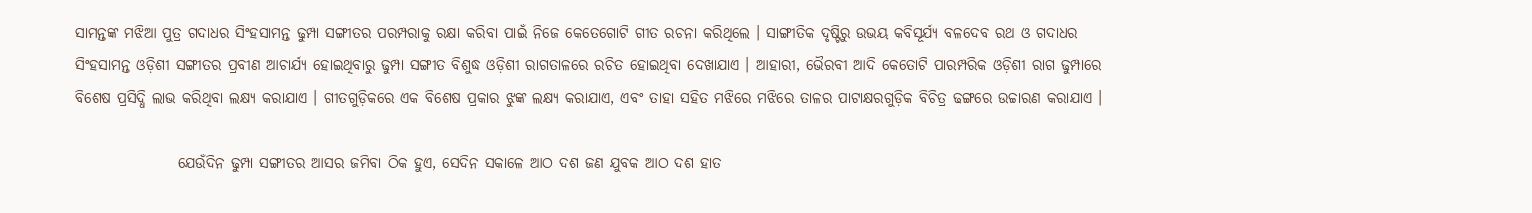ସାମନ୍ତଙ୍କ ମଝିଆ ପୁତ୍ର ଗଦାଧର ସିଂହସାମନ୍ତ ଢୁମ୍ପା ସଙ୍ଗୀତର ପରମ୍ପରାକୁ ରକ୍ଷା କରିବା ପାଇଁ ନିଜେ କେତେଗୋଟି ଗୀତ ରଚନା କରିଥିଲେ । ସାଙ୍ଗୀତିକ ଦୃଷ୍ଟିରୁ ଉଭୟ କବିସୂର୍ଯ୍ୟ ବଳଦେବ ରଥ ଓ ଗଦାଧର ସିଂହସାମନ୍ତ ଓଡ଼ିଶୀ ସଙ୍ଗୀତର ପ୍ରବୀଣ ଆଚାର୍ଯ୍ୟ ହୋଇଥିବାରୁ ଢୁମ୍ପା ସଙ୍ଗୀତ ବିଶୁଦ୍ଧ ଓଡ଼ିଶୀ ରାଗତାଳରେ ରଚିତ ହୋଇଥିବା ଦେଖାଯାଏ । ଆହାରୀ, ଭୈରବୀ ଆଦି କେତୋଟି ପାରମ୍ପରିକ ଓଡ଼ିଶୀ ରାଗ ଢୁମ୍ପାରେ ବିଶେଷ ପ୍ରସିଦ୍ଧି ଲାଭ କରିଥିବା ଲକ୍ଷ୍ୟ କରାଯାଏ । ଗୀତଗୁଡ଼ିକରେ ଏକ ବିଶେଷ ପ୍ରକାର ଝୁଙ୍କ ଲକ୍ଷ୍ୟ କରାଯାଏ, ଏବଂ ତାହା ସହିତ ମଝିରେ ମଝିରେ ତାଳର ପାଟାକ୍ଷରଗୁଡ଼ିକ ବିଚିତ୍ର ଢଙ୍ଗରେ ଉଚ୍ଚାରଣ କରାଯାଏ ।

                 ଯେଉଁଦିନ ଢୁମ୍ପା ସଙ୍ଗୀତର ଆସର ଜମିବା ଠିକ ହୁଏ, ସେଦିନ ସକାଳେ ଆଠ ଦଶ ଜଣ ଯୁବକ ଆଠ ଦଶ ହାତ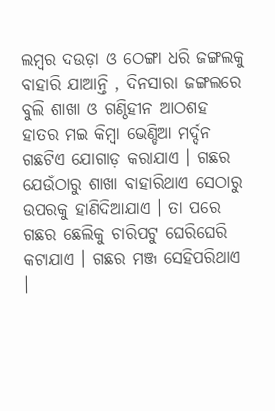ଲମ୍ବର ଦଉଡ଼ା ଓ ଠେଙ୍ଗା ଧରି ଜଙ୍ଗଲକୁ ବାହାରି ଯାଆନ୍ତି , ଦିନସାରା ଜଙ୍ଗଲରେ ବୁଲି ଶାଖା ଓ ଗଣ୍ଠିହୀନ ଆଠଶହ ହାତର ମଇ କିମ୍ବା ଭେଣ୍ଡିଆ ମର୍ଦ୍ଦନ ଗଛଟିଏ ଯୋଗାଡ଼ କରାଯାଏ । ଗଛର ଯେଉଁଠାରୁ ଶାଖା ବାହାରିଥାଏ ସେଠାରୁ ଉପରକୁ ହାଣିଦିଆଯାଏ । ତା ପରେ ଗଛର ଛେଲିକୁ ଚାରିପଟୁ ଘେରିଘେରି କଟାଯାଏ । ଗଛର ମଞ୍ଜ ସେହିପରିଥାଏ ।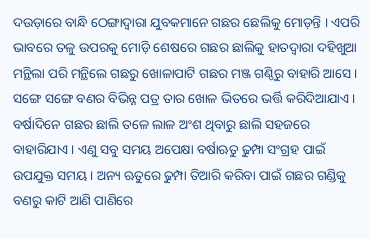ଦଉଡ଼ାରେ ବାନ୍ଧି ଠେଙ୍ଗାଦ୍ୱାରା ଯୁବକମାନେ ଗଛର ଛେଲିକୁ ମୋଡ଼ନ୍ତି । ଏପରି ଭାବରେ ତଳୁ ଉପରକୁ ମୋଡ଼ି ଶେଷରେ ଗଛର ଛାଲିକୁ ହାତଦ୍ୱାରା ଦହିଖୁଆ ମନ୍ଥିଲା ପରି ମନ୍ଥିଲେ ଗଛରୁ ଖୋଳାପାଟି ଗଛର ମଞ୍ଜ ଗଣ୍ଠିରୁ ବାହାରି ଆସେ । ସଙ୍ଗେ ସଙ୍ଗେ ବଣର ବିଭିନ୍ନ ପତ୍ର ତାର ଖୋଳ ଭିତରେ ଭର୍ତ୍ତି କରିଦିଆଯାଏ । ବର୍ଷାଦିନେ ଗଛର ଛାଲି ତଳେ ଲାଳ ଅଂଶ ଥିବାରୁ ଛାଲି ସହଜରେ ବାହାରିଯାଏ । ଏଣୁ ସବୁ ସମୟ ଅପେକ୍ଷା ବର୍ଷାଋତୁ ଢୁମ୍ପା ସଂଗ୍ରହ ପାଇଁ ଉପଯୁକ୍ତ ସମୟ । ଅନ୍ୟ ଋତୁରେ ଢୁମ୍ପା ତିଆରି କରିବା ପାଇଁ ଗଛର ଗଣ୍ଡିକୁ ବଣରୁ କାଟି ଆଣି ପାଣିରେ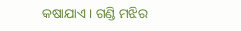କଷାଯାଏ । ଗଣ୍ଡି ମଝିର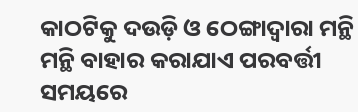କାଠଟିକୁ ଦଉଡ଼ି ଓ ଠେଙ୍ଗାଦ୍ୱାରା ମନ୍ଥି ମନ୍ଥି ବାହାର କରାଯାଏ ପରବର୍ତ୍ତୀ ସମୟରେ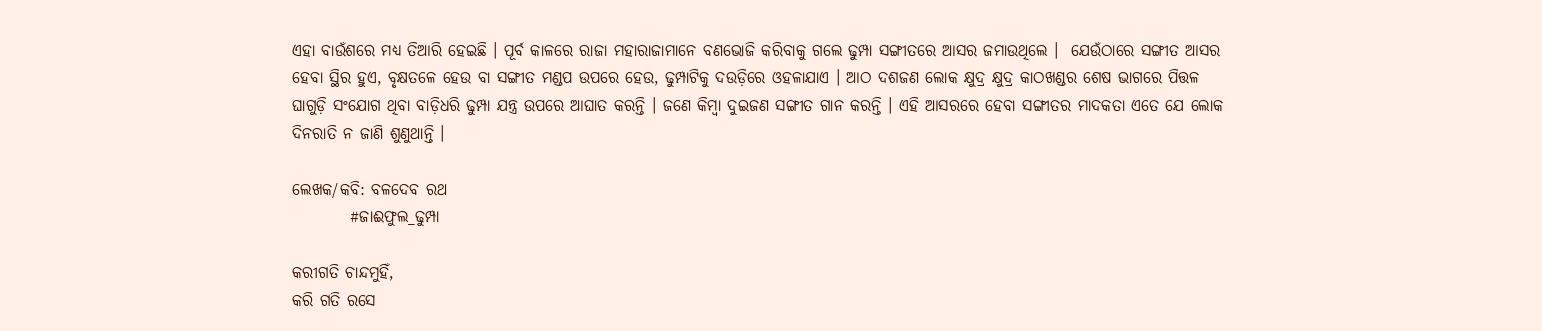ଏହା ବାଉଁଶରେ ମଧ୍ୟ ତିଆରି ହେଇଛି । ପୂର୍ବ କାଳରେ ରାଜା ମହାରାଜାମାନେ ବଣଭୋଜି କରିବାକୁ ଗଲେ ଢୁମ୍ପା ସଙ୍ଗୀତରେ ଆସର ଜମାଉଥିଲେ ।  ଯେଉଁଠାରେ ସଙ୍ଗୀତ ଆସର ହେବା ସ୍ଥିର ହୁଏ, ବୃକ୍ଷତଳେ ହେଉ ବା ସଙ୍ଗୀତ ମଣ୍ଡପ ଉପରେ ହେଉ, ଢୁମ୍ପାଟିକୁ ଦଉଡ଼ିରେ ଓହଳାଯାଏ । ଆଠ ଦଶଜଣ ଲୋକ କ୍ଷୁଦ୍ର କ୍ଷୁଦ୍ର କାଠଖଣ୍ଡର ଶେଷ ଭାଗରେ ପିତ୍ତଳ ଘାଗୁଡ଼ି ସଂଯୋଗ ଥିବା ବାଡ଼ିଧରି ଢୁମ୍ପା ଯନ୍ତ୍ର ଉପରେ ଆଘାତ କରନ୍ତି । ଜଣେ କିମ୍ବା ଦୁଇଜଣ ସଙ୍ଗୀତ ଗାନ କରନ୍ତି । ଏହି ଆସରରେ ହେବା ସଙ୍ଗୀତର ମାଦକତା ଏତେ ଯେ ଲୋକ ଦିନରାତି ନ ଜାଣି ଶୁଣୁଥାନ୍ତି ।

ଲେଖକ/କବି: ବଳଦେବ ରଥ
         #ଜାଈଫୁଲ_ଢୁମ୍ପା

କରୀଗତି ଚାନ୍ଦମୁହିଁ,
କରି ଗତି ରସେ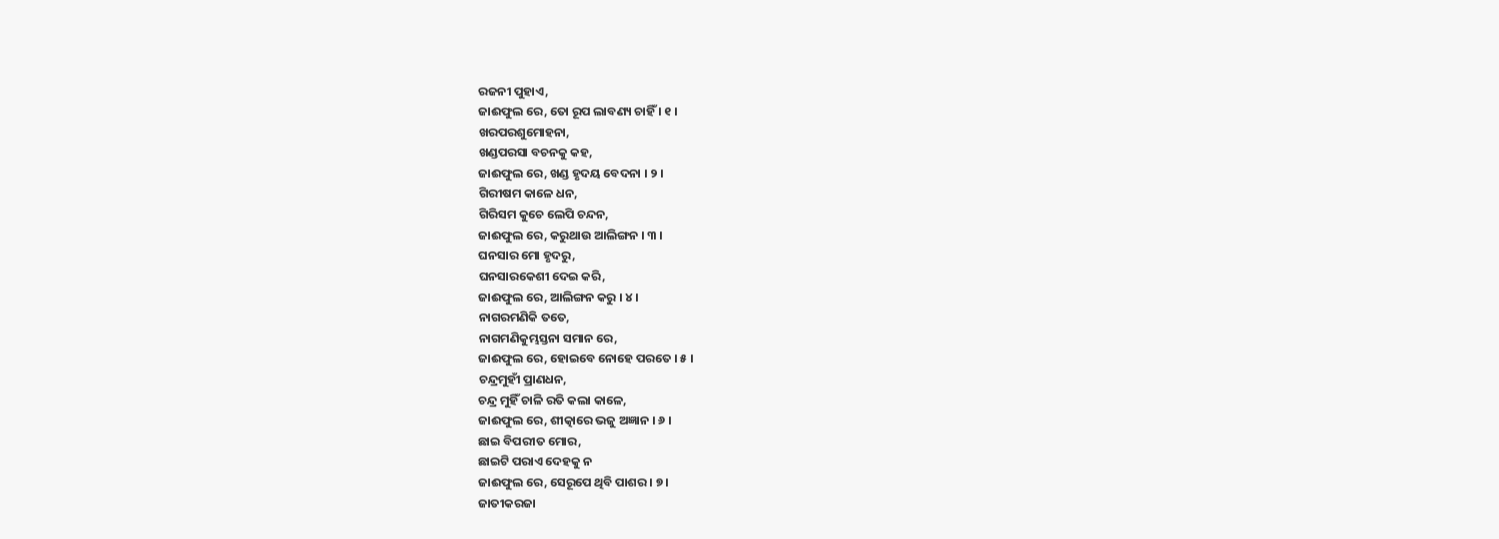ରଜନୀ ପୁହାଏ,
ଜାଈଫୁଲ ରେ, ତୋ ରୂପ ଲାବଣ୍ୟ ଚାହିଁ । ୧ ।
ଖରପରଶୁମୋହନା,
ଖଣ୍ଡପରସା ବଚନକୁ କହ,
ଜାଈଫୁଲ ରେ, ଖଣ୍ଡ ହୃଦୟ ବେଦନା । ୨ ।
ଗିରୀଷମ କାଳେ ଧନ,
ଗିରିସମ କୁଚେ ଲେପି ଚନ୍ଦନ,
ଜାଈଫୁଲ ରେ, କରୁଥାଉ ଆଲିଙ୍ଗନ । ୩ ।
ଘନସାର ମୋ ହୃଦରୁ,
ଘନସାରକେଶୀ ଦେଇ କରି,
ଜାଈଫୁଲ ରେ, ଆଲିଙ୍ଗନ କରୁ । ୪ ।
ନାଗରମଣିକି ତତେ,
ନାଗମଣିକୁମ୍ଭସ୍ତନା ସମାନ ରେ,
ଜାଈଫୁଲ ରେ, ହୋଇବେ ନୋହେ ପରତେ । ୫ ।
ଚନ୍ଦ୍ରମୁହୀଁ ପ୍ରାଣଧନ,
ଚନ୍ଦ୍ର ମୁହିଁ ଚାଳି ରତି କଲା କାଳେ,
ଜାଈଫୁଲ ରେ, ଶୀତ୍କାରେ ଭଜୁ ଅଜ୍ଞାନ । ୬ ।
ଛାଇ ବିପରୀତ ମୋର,
ଛାଇଟି ପରାଏ ଦେହକୁ ନ
ଜାଈଫୁଲ ରେ, ସେରୂପେ ଥିବି ପାଶର । ୭ ।
ଜାତୀକରଜା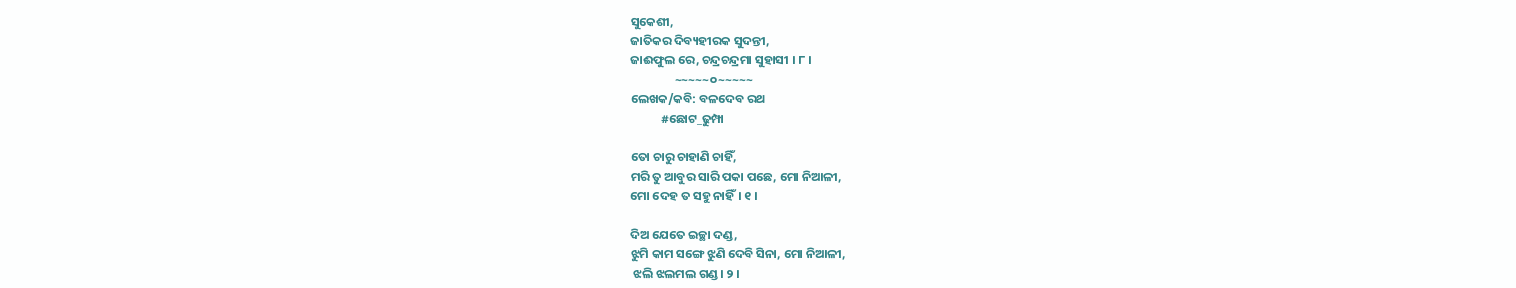ସୁକେଶୀ,
ଜାତିକର ଦିବ୍ୟହୀରକ ସୁଦନ୍ତୀ,
ଜାଈଫୁଲ ରେ, ଚନ୍ଦ୍ରଚନ୍ଦ୍ରମା ସୁହାସୀ । ୮ ।
                ~~~~~୦~~~~~
ଲେଖକ/କବି: ବଳଦେବ ରଥ
           #ଛୋଟ_ଢୁମ୍ପା

ତୋ ଚାରୁ ଚାହାଣି ଚାହିଁ,
ମରି ତୁ ଆବୁର ସାରି ପକା ପଛେ, ମୋ ନିଆଳୀ,
ମୋ ଦେହ ତ ସହୁ ନାହିଁ। ୧ ।

ଦିଅ ଯେତେ ଇଚ୍ଛା ଦଣ୍ଡ,
ଝୁମି କାମ ସଙ୍ଗେ ଝୁଣି ଦେବି ସିନା, ମୋ ନିଆଳୀ,
 ଝଲି ଝଲମଲ ଗଣ୍ଡ। ୨ ।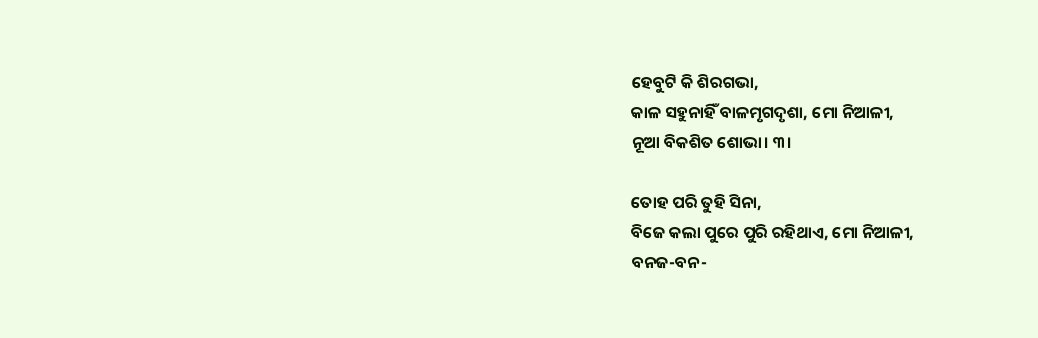ହେବୁଟି କି ଶିରଗଭା,
କାଳ ସହୁନାହିଁ ବାଳମୃଗଦୃଶା, ମୋ ନିଆଳୀ,
ନୂଆ ବିକଶିତ ଶୋଭା। ୩।

ତୋହ ପରି ତୁହି ସିନା,
ବିଜେ କଲା ପୁରେ ପୁରି ରହିଥାଏ, ମୋ ନିଆଳୀ,
ବନଜ-ବନ-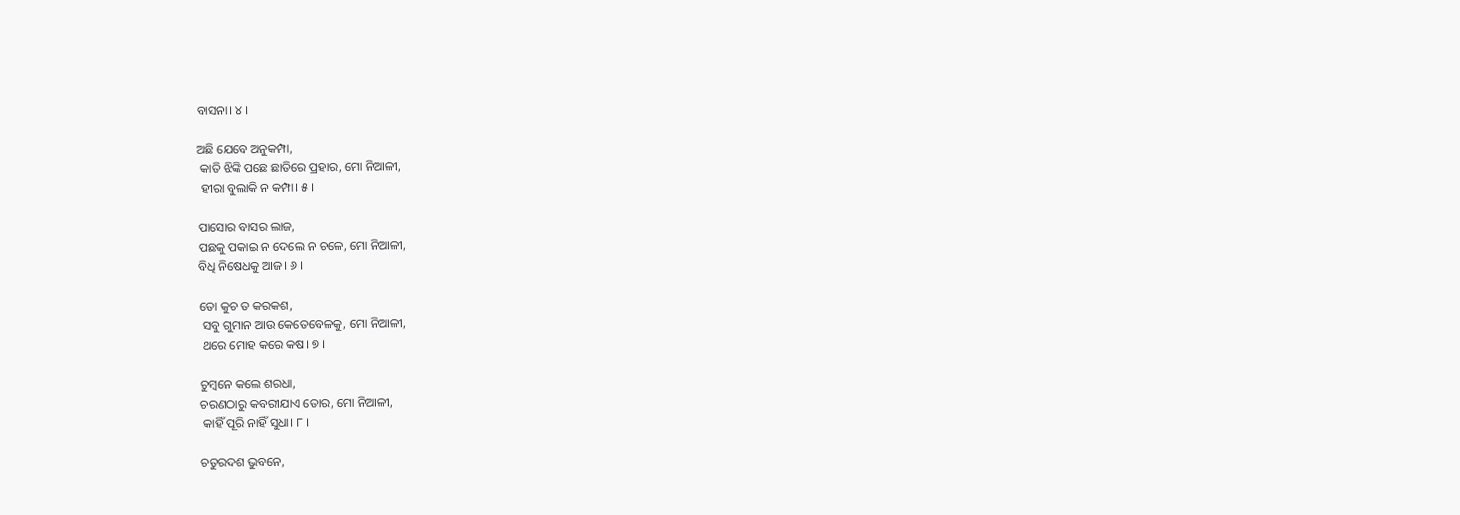ବାସନା। ୪ ।

ଅଛି ଯେବେ ଅନୁକମ୍ପା,
 କାତି ଝିଙ୍କି ପଛେ ଛାତିରେ ପ୍ରହାର, ମୋ ନିଆଳୀ,
 ହୀରା ବୁଲାକି ନ କମ୍ପା। ୫ ।

ପାସୋର ବାସର ଲାଜ,
ପଛକୁ ପକାଇ ନ ଦେଲେ ନ ଚଳେ, ମୋ ନିଆଳୀ,
ବିଧି ନିଷେଧକୁ ଆଜ। ୬ ।

ତୋ କୁଚ ତ କରକଶ,
 ସବୁ ଗୁମାନ ଆଉ କେତେବେଳକୁ, ମୋ ନିଆଳୀ,
 ଥରେ ମୋହ କରେ କଷ। ୭ ।

ଚୁମ୍ବନେ କଲେ ଶରଧା,
ଚରଣଠାରୁ କବରୀଯାଏ ତୋର, ମୋ ନିଆଳୀ,
 କାହିଁ ପୂରି ନାହିଁ ସୁଧା। ୮ ।

ଚତୁରଦଶ ଭୁବନେ,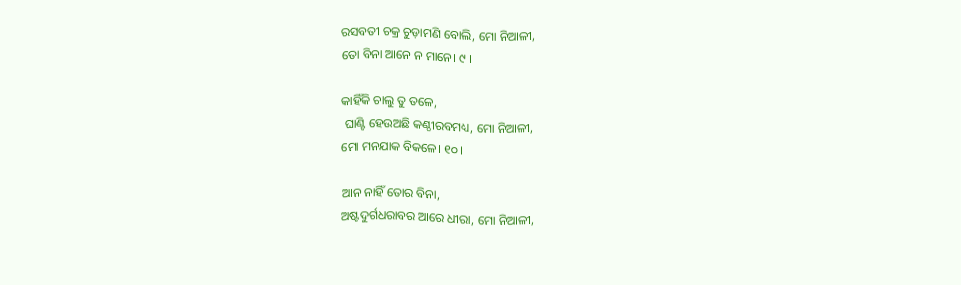ରସବତୀ ଚକ୍ର ଚୁଡ଼ାମଣି ବୋଲି, ମୋ ନିଆଳୀ,
ତୋ ବିନା ଆନେ ନ ମାନେ। ୯ ।

କାହିଁକି ଚାଲୁ ତୁ ତଳେ,
 ଘାଣ୍ଟି ହେଉଅଛି କଣ୍ଠୀରବମଧ୍ୟ, ମୋ ନିଆଳୀ,
ମୋ ମନଯାକ ବିକଳେ। ୧୦ ।

ଆନ ନାହିଁ ତୋର ବିନା,
ଅଷ୍ଟଦୁର୍ଗଧରାବର ଆରେ ଧୀରା, ମୋ ନିଆଳୀ,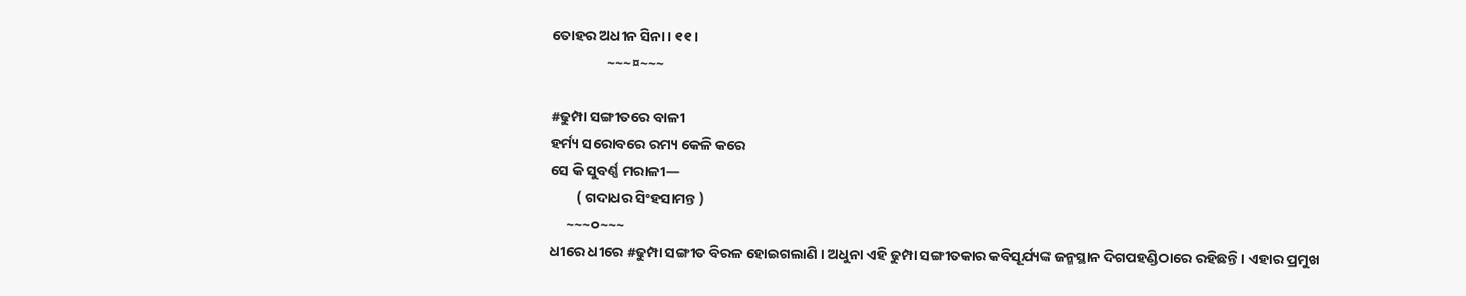ତୋହର ଅଧୀନ ସିନା। ୧୧ ।
                 ~~~¤~~~

#ଢୁମ୍ପା ସଙ୍ଗୀତରେ ବାଳୀ
ହର୍ମ୍ୟ ସରୋବରେ ରମ୍ୟ କେଳି କରେ
ସେ କି ସୁବର୍ଣ୍ଣ ମରାଳୀ—
        ( ଗଦାଧର ସିଂହସାମନ୍ତ )
     ~~~୦~~~
ଧୀରେ ଧୀରେ #ଢୁମ୍ପା ସଙ୍ଗୀତ ବିରଳ ହୋଇଗଲାଣି । ଅଧୁନା ଏହି ଢୁମ୍ପା ସଙ୍ଗୀତକାର କବିସୂର୍ଯ୍ୟଙ୍କ ଜନ୍ମସ୍ଥାନ ଦିଗପହଣ୍ଡିଠାରେ ରହିଛନ୍ତି । ଏହାର ପ୍ରମୁଖ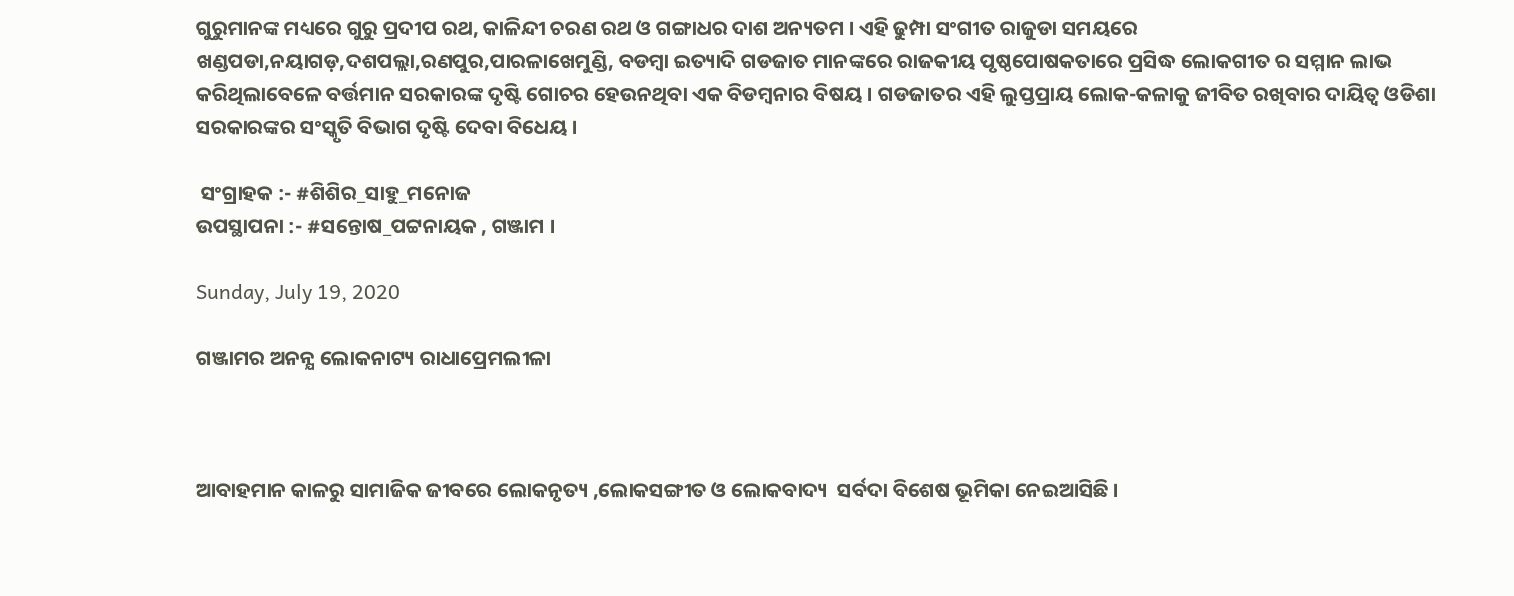ଗୁରୁମାନଙ୍କ ମଧ୍ୟରେ ଗୁରୁ ପ୍ରଦୀପ ରଥ, କାଳିନ୍ଦୀ ଚରଣ ରଥ ଓ ଗଙ୍ଗାଧର ଦାଶ ଅନ୍ୟତମ । ଏହି ଢୁମ୍ପା ସଂଗୀତ ରାଜୁଡା ସମୟରେ ଖଣ୍ଡପଡା,ନୟାଗଡ଼,ଦଶପଲ୍ଲା,ରଣପୁର,ପାରଳାଖେମୁଣ୍ଡି, ବଡମ୍ବା ଇତ୍ୟାଦି ଗଡଜାତ ମାନଙ୍କରେ ରାଜକୀୟ ପୃଷ୍ଠପୋଷକତାରେ ପ୍ରସିଦ୍ଧ ଲୋକଗୀତ ର ସମ୍ମାନ ଲାଭ କରିଥିଲାବେଳେ ବର୍ତ୍ତମାନ ସରକାରଙ୍କ ଦୃଷ୍ଟି ଗୋଚର ହେଉନଥିବା ଏକ ବିଡମ୍ବନାର ବିଷୟ । ଗଡଜାତର ଏହି ଲୁପ୍ତପ୍ରାୟ ଲୋକ-କଳାକୁ ଜୀବିତ ରଖିବାର ଦାୟିତ୍ବ ଓଡିଶା ସରକାରଙ୍କର ସଂସ୍କୃତି ବିଭାଗ ଦୃଷ୍ଟି ଦେବା ବିଧେୟ ।

 ସଂଗ୍ରାହକ :- #ଶିଶିର_ସାହୁ_ମନୋଜ
ଉପସ୍ଥାପନା :- #ସନ୍ତୋଷ_ପଟ୍ଟନାୟକ , ଗଞ୍ଜାମ ।

Sunday, July 19, 2020

ଗଞ୍ଜାମର ଅନନ୍ଯ ଲୋକନାଟ୍ୟ ରାଧାପ୍ରେମଲୀଳା



ଆବାହମାନ କାଳରୁ ସାମାଜିକ ଜୀବରେ ଲୋକନୃତ୍ୟ ,ଲୋକସଙ୍ଗୀତ ଓ ଲୋକବାଦ୍ୟ  ସର୍ବଦା ବିଶେଷ ଭୂମିକା ନେଇଆସିଛି ।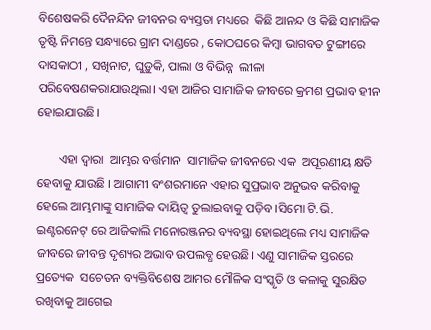ବିଶେଷକରି ଦୈନନ୍ଦିନ ଜୀବନର ବ୍ୟସ୍ତତା ମଧ୍ୟରେ  କିଛି ଆନନ୍ଦ ଓ କିଛି ସାମାଜିକ ତୃଷ୍ଟି ନିମନ୍ତେ ସନ୍ଧ୍ୟାରେ ଗ୍ରାମ ଦାଣ୍ଡରେ , କୋଠଘରେ କିମ୍ବା ଭାଗବତ ଟୁଙ୍ଗୀରେ ଦାସକାଠୀ , ସଖିନାଟ, ଘୁଡ଼ୁକି, ପାଲା ଓ ବିଭିନ୍ନ  ଲୀଳା ପରିବେଷଣକରାଯାଉଥିଲା। ଏହା ଆଜିର ସାମାଜିକ ଜୀବରେ କ୍ରମଶ ପ୍ରଭାବ ହୀନ ହୋଇଯାଉଛି।

       ଏହା ଦ୍ବାରା  ଆମ୍ଭର ବର୍ତ୍ତମାନ  ସାମାଜିକ ଜୀବନରେ ଏକ  ଅପୂରଣୀୟ କ୍ଷତି ହେବାକୁ ଯାଉଛି । ଆଗାମୀ ବଂଶରମାନେ ଏହାର ସୁପ୍ରଭାବ ଅନୁଭବ କରିବାକୁ ହେଲେ ଆମ୍ଭମାଙ୍କୁ ସାମାଜିକ ଦାୟିତ୍ୱ ତୁଲାଇବାକୁ ପଡ଼ିବ ।ସିମୋ ଟି.ଭି. ଇଣ୍ଟରନେଟ୍ ରେ ଆଜିକାଲି ମନୋରଞ୍ଜନର ବ୍ୟବସ୍ଥା ହୋଇଥିଲେ ମଧ୍ୟ ସାମାଜିକ ଜୀବରେ ଜୀବନ୍ତ ଦୃଶ୍ୟର ଅଭାବ ଉପଲବ୍ଧ ହେଉଛି। ଏଣୁ ସାମାଜିକ ସ୍ତରରେ ପ୍ରତ୍ୟେକ  ସଚେତନ ବ୍ୟକ୍ତିବିଶେଷ ଆମର ମୌଳିକ ସଂସ୍କୃତି ଓ କଳାକୁ ସୁରକ୍ଷିତ ରଖିବାକୁ ଆଗେଇ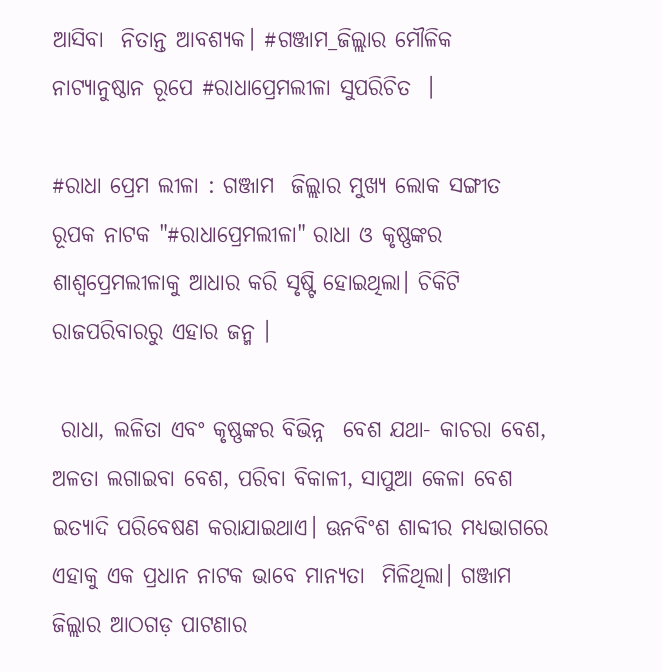ଆସିବା  ନିତାନ୍ତ ଆବଶ୍ୟକ। #ଗଞ୍ଜାମ_ଜିଲ୍ଲାର ମୌଳିକ ନାଟ୍ୟାନୁଷ୍ଠାନ ରୂପେ #ରାଧାପ୍ରେମଲୀଳା ସୁପରିଚିତ  ।

#ରାଧା ପ୍ରେମ ଲୀଳା : ଗଞ୍ଜାମ  ଜିଲ୍ଲାର ମୁଖ୍ୟ ଲୋକ ସଙ୍ଗୀତ ରୂପକ ନାଟକ "#ରାଧାପ୍ରେମଲୀଳା" ରାଧା ଓ କୃଷ୍ଣଙ୍କର ଶାଶ୍ୱପ୍ରେମଲୀଳାକୁ ଆଧାର କରି ସୃଷ୍ଟି ହୋଇଥିଲା। ଚିକିଟି ରାଜପରିବାରରୁ ଏହାର ଜନ୍ମ ।

 ରାଧା, ଲଳିତା ଏବଂ କୃଷ୍ଣଙ୍କର ବିଭିନ୍ନ  ବେଶ ଯଥା- କାଚରା ବେଶ, ଅଳତା ଲଗାଇବା ବେଶ, ପରିବା ବିକାଳୀ, ସାପୁଆ କେଳା ବେଶ ଇତ୍ୟାଦି ପରିବେଷଣ କରାଯାଇଥାଏ। ଊନବିଂଶ ଶାବ୍ଦୀର ମଧ୍ୟଭାଗରେ ଏହାକୁ ଏକ ପ୍ରଧାନ ନାଟକ ଭାବେ ମାନ୍ୟତା  ମିଳିଥିଲା। ଗଞ୍ଜାମ ଜିଲ୍ଲାର ଆଠଗଡ଼ ପାଟଣାର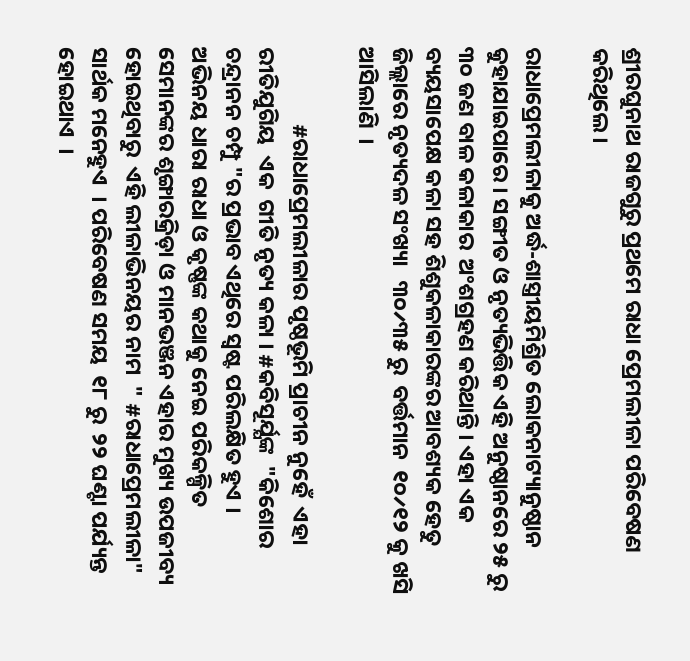ଶ୍ରୀରଘୁନାଥ ରାଜଗୁରୁ ପ୍ରଥମେ ରାଧା ପ୍ରେମଲୀଳା ପରିବେଷଣ କରିଥିଲେ।

ରାଧାପ୍ରେମଲୀଳାକୁ ଅର୍ଦ୍ଧ-ଶାସ୍ତ୍ରୀୟମିଶ୍ରିତ ଲୋକନାଟ୍ୟାନୁଷ୍ଠାନ କୁହାଯାଇପାରେ । ସଙ୍ଗୀତ ଓ ନୃତ୍ୟଭିତ୍ତିକ ଏହି ଅନୁଷ୍ଠାନରେ ୨୫ ରୁ ୩୦ ଜଣ ବାଳ କଳାକାର  ଅଂଶଗ୍ରହଣ କରିଥାନ୍ତି । ଏହା ଏକ ବ୍ୟୟସାପେକ୍ଷ କଳା ସହ ଶିଶୁକଳାକାରଙ୍କର ଆବଶ୍ୟକ ହେତୁ ଜିଲ୍ଲାରେ ନୃତ୍ୟଦଳ ସଂଖ୍ୟା   ୩୦୵୩୫ ରୁ  ବର୍ତ୍ତମାନ  ୧୦୵୧୨ କୁ ଖସି ଆସିଲାଣି  ।

               #ରାଧାପ୍ରେମଲୀଳାର ପୃଷ୍ଠଭୂମି ପ୍ରାଚୀନ ନୁହେଁ  ଏହା ରୀତିଯୁଗିୟ  ଏକ  ଗୀତି ନୃତ୍ୟ କଳା । #କବିସୂର୍ଯ୍ଯଙ୍କ  "କିଶୋର ଚନ୍ଦ୍ରାନନ ଚମ୍ପୁ "ର ପ୍ରଭାବ ଏଥିରେ ସ୍ବଷ୍ଟ ପରିଲକ୍ଷିତ ହୁଏ ।
ଅଭିନୟ ଧାରା ରାଧା ଓ କୃଷ୍ଣଙ୍କ କଥାକୁ ନେଇ ପରିକଳ୍ପିତ  ସେମାନଙ୍କର ଶୃଙ୍ଗାରକ୍ରିଡ଼ା ଓ ମାନଭଞ୍ଜନ ଏହାର ମୁଖ୍ୟ ଉପଜୀବ୍ୟ ହୋଇଥିବାରୁ  ଏହି ଲୀଳାଭିନୟର ନାମ  " #ରାଧାପ୍ରେମଲୀଳା"  ସାର୍ଥକ ମନେହୁଏ  । ପରିବେଷଣ ସମୟ  ୧୮ ରୁ  ୨୨ ଘଣ୍ଟା ପର୍ଯ୍ୟନ୍ତ  ହୋଇଥାଏ  ।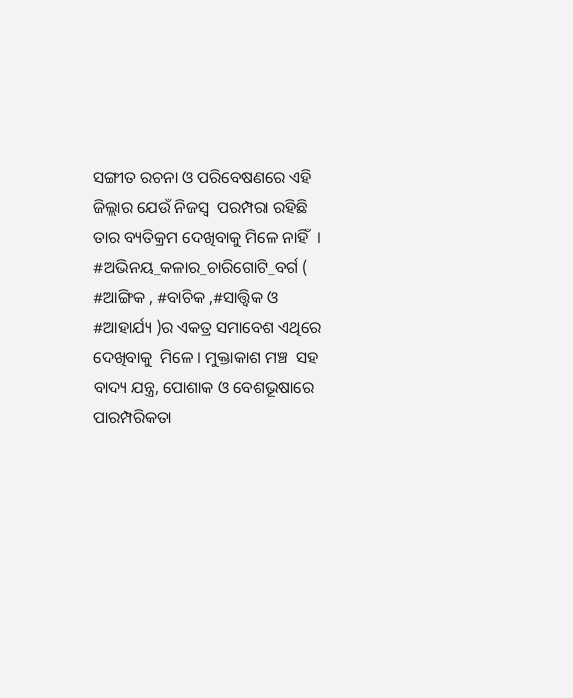ସଙ୍ଗୀତ ରଚନା ଓ ପରିବେଷଣରେ ଏହି ଜିଲ୍ଲାର ଯେଉଁ ନିଜସ୍ୱ  ପରମ୍ପରା ରହିଛି ତାର ବ୍ୟତିକ୍ରମ ଦେଖିବାକୁ ମିଳେ ନାହିଁ  । #ଅଭିନୟ_କଳାର_ଚାରିଗୋଟି_ବର୍ଗ ( #ଆଙ୍ଗିକ , #ବାଚିକ ,#ସାତ୍ତ୍ଵିକ ଓ #ଆହାର୍ଯ୍ୟ )ର ଏକତ୍ର ସମାବେଶ ଏଥିରେ ଦେଖିବାକୁ  ମିଳେ । ମୁକ୍ତାକାଶ ମଞ୍ଚ  ସହ  ବାଦ୍ୟ ଯନ୍ତ୍ର, ପୋଶାକ ଓ ବେଶଭୂଷାରେ ପାରମ୍ପରିକତା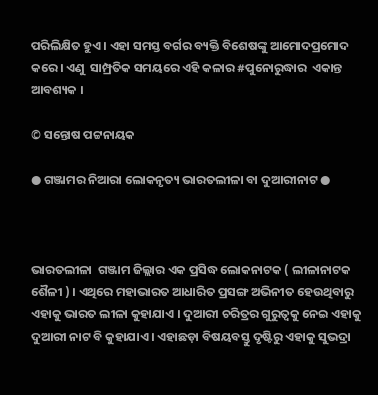ପରିଲିକ୍ଷିତ ହୁଏ । ଏହା ସମସ୍ତ ବର୍ଗର ବ୍ୟକ୍ତି ବିଶେଷଙ୍କୁ ଆମୋଦପ୍ରମୋଦ  କରେ । ଏଣୁ  ସାମ୍ପ୍ରତିକ ସମୟରେ ଏହି କଳାର #ପୁନୋରୁଦ୍ଧାର  ଏକାନ୍ତ ଆବଶ୍ୟକ ।

© ସନ୍ତୋଷ ପଟ୍ଟନାୟକ

● ଗଞ୍ଜାମର ନିଆରା ଲୋକନୃତ୍ୟ ଭାରତଲୀଳା ବା ଦୁଆରୀନାଟ ●



ଭାରତଲୀଳା  ଗଞ୍ଜାମ ଜିଲ୍ଲାର ଏକ ପ୍ରସିଦ୍ଧ ଲୋକନାଟକ ( ଲୀଳାନାଟକ ଶୈଳୀ ) । ଏଥିରେ ମହାଭାରତ ଆଧାରିତ ପ୍ରସଙ୍ଗ ଅଭିନୀତ ହେଉଥିବାରୁ ଏହାକୁ ଭାରତ ଲୀଳା କୁହାଯାଏ । ଦୁଆରୀ ଚରିତ୍ରର ଗୁରୁତ୍ୱକୁ ନେଇ ଏହାକୁ ଦୁଆରୀ ନାଟ ବି କୁହାଯାଏ । ଏହାଛଡ଼ା ବିଷୟବସ୍ତୁ ଦୃଷ୍ଟିରୁ ଏହାକୁ ସୁଭଦ୍ରା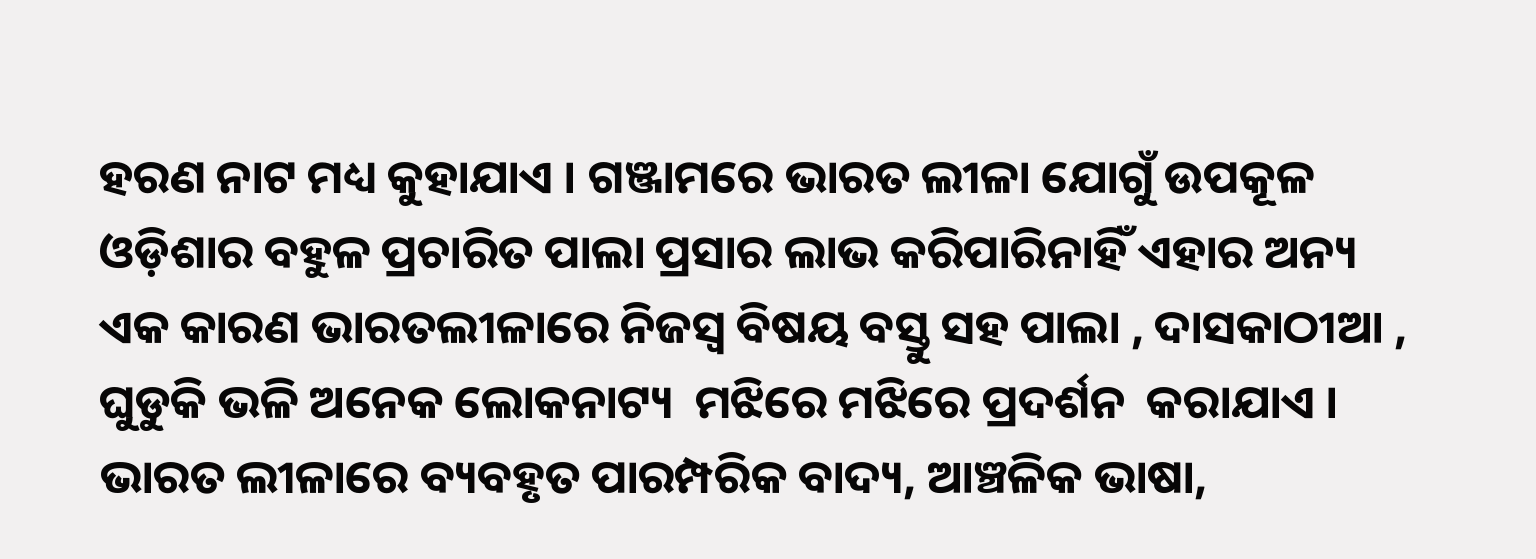ହରଣ ନାଟ ମଧ୍ୟ କୁହାଯାଏ । ଗଞ୍ଜାମରେ ଭାରତ ଲୀଳା ଯୋଗୁଁ ଉପକୂଳ ଓଡ଼ିଶାର ବହୁଳ ପ୍ରଚାରିତ ପାଲା ପ୍ରସାର ଲାଭ କରିପାରିନାହିଁ ଏହାର ଅନ୍ୟ ଏକ କାରଣ ଭାରତଲୀଳାରେ ନିଜସ୍ୱ ବିଷୟ ବସ୍ତୁ ସହ ପାଲା , ଦାସକାଠୀଆ , ଘୁଡୁକି ଭଳି ଅନେକ ଲୋକନାଟ୍ୟ  ମଝିରେ ମଝିରେ ପ୍ରଦର୍ଶନ  କରାଯାଏ । ଭାରତ ଲୀଳାରେ ବ୍ୟବହୃତ ପାରମ୍ପରିକ ବାଦ୍ୟ, ଆଞ୍ଚଳିକ ଭାଷା,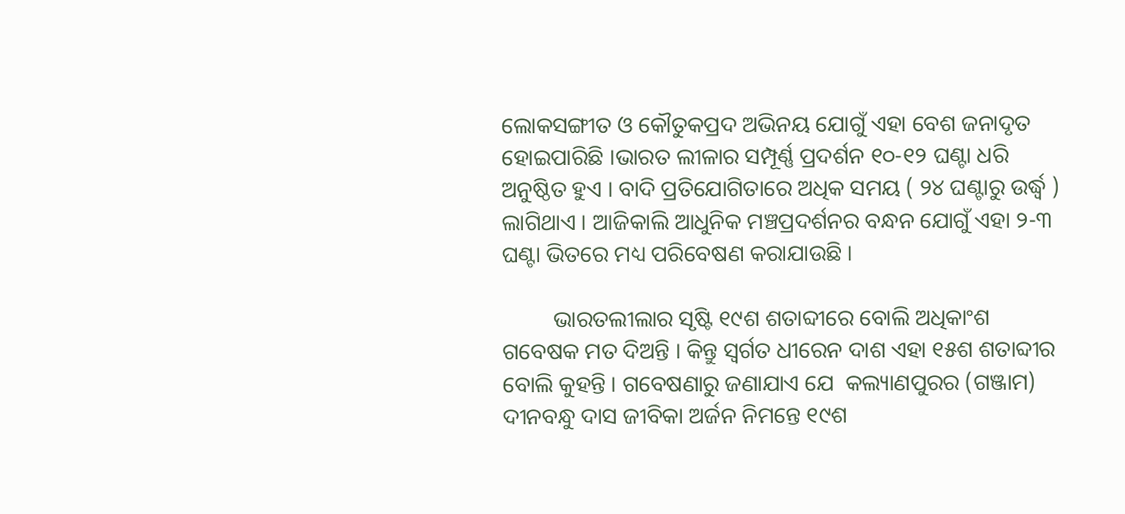ଲୋକସଙ୍ଗୀତ ଓ କୌତୁକପ୍ରଦ ଅଭିନୟ ଯୋଗୁଁ ଏହା ବେଶ ଜନାଦୃତ ହୋଇପାରିଛି ।ଭାରତ ଲୀଳାର ସମ୍ପୂର୍ଣ୍ଣ ପ୍ରଦର୍ଶନ ୧୦-୧୨ ଘଣ୍ଟା ଧରି ଅନୁଷ୍ଠିତ ହୁଏ । ବାଦି ପ୍ରତିଯୋଗିତାରେ ଅଧିକ ସମୟ ( ୨୪ ଘଣ୍ଟାରୁ ଉର୍ଦ୍ଧ୍ବ ) ଲାଗିଥାଏ । ଆଜିକାଲି ଆଧୁନିକ ମଞ୍ଚପ୍ରଦର୍ଶନର ବନ୍ଧନ ଯୋଗୁଁ ଏହା ୨-୩ ଘଣ୍ଟା ଭିତରେ ମଧ୍ୟ ପରିବେଷଣ କରାଯାଉଛି ।

         ଭାରତଲୀଲାର ସୃଷ୍ଟି ୧୯ଶ ଶତାବ୍ଦୀରେ ବୋଲି ଅଧିକାଂଶ ଗବେଷକ ମତ ଦିଅନ୍ତି । କିନ୍ତୁ ସ୍ୱର୍ଗତ ଧୀରେନ ଦାଶ ଏହା ୧୫ଶ ଶତାବ୍ଦୀର ବୋଲି କୁହନ୍ତି । ଗବେଷଣାରୁ ଜଣାଯାଏ ଯେ  କଲ୍ୟାଣପୁରର (ଗଞ୍ଜାମ) ଦୀନବନ୍ଧୁ ଦାସ ଜୀବିକା ଅର୍ଜନ ନିମନ୍ତେ ୧୯ଶ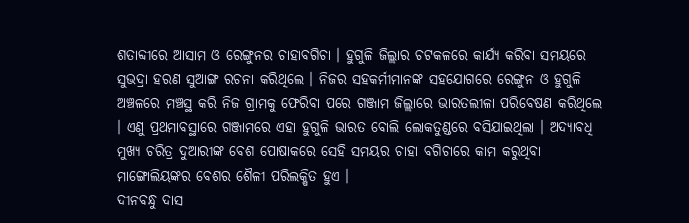ଶତାବ୍ଦୀରେ ଆସାମ ଓ ରେଙ୍ଗୁନର ଚାହାବଗିଚା । ହୁଗୁଳି ଜିଲ୍ଲାର ଚଟକଳରେ କାର୍ଯ୍ୟ କରିବା ସମୟରେ ସୁଭଦ୍ରା ହରଣ ସୁଆଙ୍ଗ ରଚନା କରିଥିଲେ । ନିଜର ସହକର୍ମୀମାନଙ୍କ ସହଯୋଗରେ ରେଙ୍ଗୁନ ଓ ହୁଗୁଳି ଅଞ୍ଚଳରେ ମଞ୍ଚସ୍ଥ କରି ନିଜ ଗ୍ରାମକୁ ଫେରିବା ପରେ ଗଞ୍ଜାମ ଜିଲ୍ଲାରେ ଭାରତଲୀଳା ପରିବେଷଣ କରିଥିଲେ । ଏଣୁ ପ୍ରଥମାବସ୍ଥାରେ ଗଞ୍ଜାମରେ ଏହା ହୁଗୁଳି ଭାରତ ବୋଲି ଲୋକତୁଣ୍ଡରେ ବସିଯାଇଥିଲା । ଅଦ୍ୟାବଧି ମୁଖ୍ୟ ଚରିତ୍ର ଦୁଆରୀଙ୍କ ବେଶ ପୋଷାକରେ ସେହି ସମୟର ଚାହା ବଗିଚାରେ କାମ କରୁଥିବା ମାଙ୍ଗୋଲିୟଙ୍କର ବେଶର ଶୈଳୀ ପରିଲକ୍ଷିତ ହୁଏ ।
ଦୀନବନ୍ଧୁ ଦାସ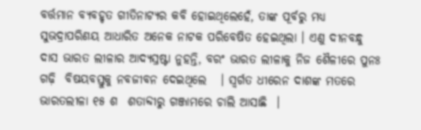ବର୍ତ୍ତମାନ ବ୍ୟବହୃତ ଗୀତିନାଟ୍ୟର କବି ହୋଇଥିଲେହେଁ, ତାଙ୍କ ପୂର୍ବରୁ ମଧ୍ୟ ସୁଭଦ୍ରାପରିଣୟ ଆଧାରିତ ଅନେକ ନାଟକ ପରିବେଷିତ ହେଇଥିଲା । ଏଣୁ ଦୀନବନ୍ଧୁ ଦାସ ଭାରତ ଲୀଳାର ଆଦ୍ୟସ୍ରଷ୍ଟା ନୁହନ୍ତି, ବରଂ ଭାରତ ଲୀଳାକୁ ନିଜ ଶୈଳୀରେ ପୁନଃ ଗଢ଼ି  ବିଷୟବସ୍ତୁକୁ ନବଜୀବନ ଦେଇଥିଲେ   । ସ୍ବର୍ଗତ ଧୀରେନ ଦାଶଙ୍କ ମତରେ  ଭାରତଲୀଳା ୧୫ ଶ  ଶତାବ୍ଦୀରୁ ଗଞ୍ଜାମରେ ଚାଲି ଆସାଛି  ।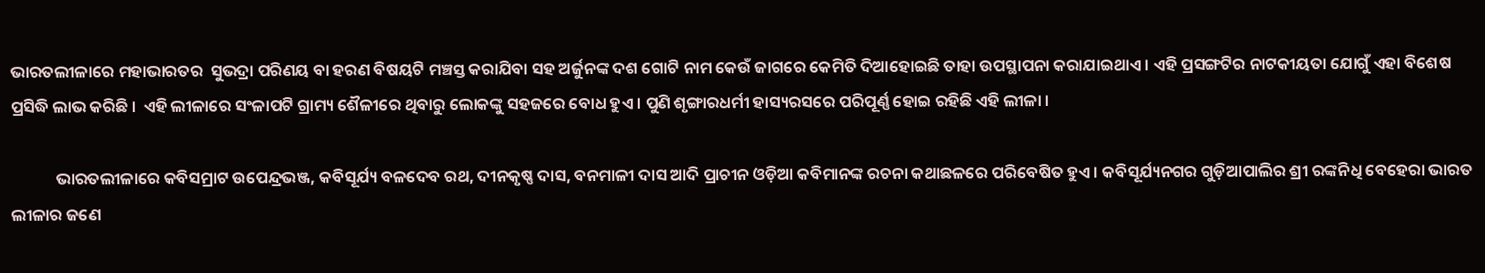ଭାରତଲୀଳାରେ ମହାଭାରତର  ସୁଭଦ୍ରା ପରିଣୟ ବା ହରଣ ବିଷୟଟି ମଞ୍ଚସ୍ତ କରାଯିବା ସହ ଅର୍ଜୁନଙ୍କ ଦଶ ଗୋଟି ନାମ କେଉଁ ଜାଗରେ କେମିତି ଦିଆହୋଇଛି ତାହା ଉପସ୍ଥାପନା କରାଯାଇଥାଏ । ଏହି ପ୍ରସଙ୍ଗଟିର ନାଟକୀୟତା ଯୋଗୁଁ ଏହା ବିଶେଷ ପ୍ରସିଦ୍ଧି ଲାଭ କରିଛି ।  ଏହି ଲୀଳାରେ ସଂଳାପଟି ଗ୍ରାମ୍ୟ ଶୈଳୀରେ ଥିବାରୁ ଲୋକଙ୍କୁ ସହଜରେ ବୋଧ ହୁଏ । ପୁଣି ଶୃଙ୍ଗାରଧର୍ମୀ ହାସ୍ୟରସରେ ପରିପୂର୍ଣ୍ଣ ହୋଇ ରହିଛି ଏହି ଲୀଳା ।

            ଭାରତଲୀଳାରେ କବିସମ୍ରାଟ ଉପେନ୍ଦ୍ରଭଞ୍ଜ, କବିସୂର୍ଯ୍ୟ ବଳଦେବ ରଥ, ଦୀନକୃଷ୍ଣ ଦାସ, ବନମାଳୀ ଦାସ ଆଦି ପ୍ରାଚୀନ ଓଡ଼ିଆ କବିମାନଙ୍କ ରଚନା କଥାଛଳରେ ପରିବେଷିତ ହୁଏ । କବିସୂର୍ଯ୍ୟନଗର ଗୁଡ଼ିଆପାଲିର ଶ୍ରୀ ରଙ୍କନିଧି ବେହେରା ଭାରତ ଲୀଳାର ଜଣେ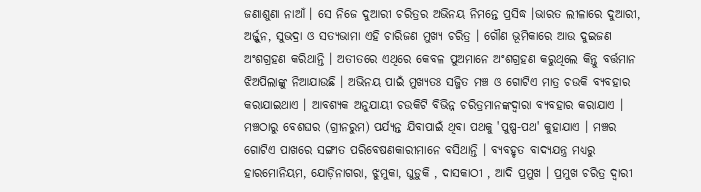ଜଣାଶୁଣା ନାଆଁ । ସେ ନିଜେ ଦୁଆରୀ ଚରିତ୍ରର ଅଭିନୟ ନିମନ୍ତେ ପ୍ରସିଦ୍ଧ ।ଭାରତ ଲୀଳାରେ ଦୁଆରୀ, ଅର୍ଜ୍ଜୁନ, ସୁଭଦ୍ରା ଓ ସତ୍ୟଭାମା ଏହି ଚାରିଜଣ ମୁଖ୍ୟ ଚରିତ୍ର । ଗୌଣ ଭୂମିକାରେ ଆଉ ଦୁଇଜଣ ଅଂଶଗ୍ରହଣ କରିଥାନ୍ତି । ଅତୀତରେ ଏଥିରେ କେବଳ ପୁଅମାନେ ଅଂଶଗ୍ରହଣ କରୁଥିଲେ କିନ୍ତୁ ବର୍ତ୍ତମାନ ଝିଅପିଲାଙ୍କୁ ନିଆଯାଉଛି । ଅଭିନୟ ପାଇଁ ମୁଖ୍ୟତଃ ସଜ୍ଜିତ ମଞ୍ଚ ଓ ଗୋଟିଏ ମାତ୍ର ଚଉକି ବ୍ୟବହାର କରାଯାଇଥାଏ । ଆବଶ୍ୟକ ଅନୁଯାୟୀ ଚଉକିଟି ବିଭିନ୍ନ ଚରିତ୍ରମାନଙ୍କଦ୍ୱାରା ବ୍ୟବହାର କରାଯାଏ । ମଞ୍ଚଠାରୁ ବେଶଘର (ଗ୍ରୀନରୁମ) ପର୍ଯ୍ୟନ୍ତ ଯିବାପାଇଁ ଥିବା ପଥକୁ 'ପୁଷ୍ପ-ପଥ' କୁହାଯାଏ । ମଞ୍ଚର ଗୋଟିଏ ପାଖରେ ସଙ୍ଗୀତ ପରିବେଷଣକାରୀମାନେ ବସିଥାନ୍ତି । ବ୍ୟବହୃତ ବାଦ୍ୟଯନ୍ତ୍ର ମଧ୍ୟରୁ ହାରମୋନିୟମ, ଯୋଡ଼ିନାଗରା, ଝୁମୁକା, ଘୁଡ଼ୁକି , ଦାସକାଠୀ , ଆଦି ପ୍ରମୁଖ । ପ୍ରମୁଖ ଚରିତ୍ର ଦ୍ୱାରୀ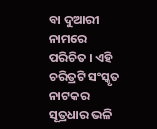ବା ଦୁଆରୀ ନାମରେ ପରିଚିତ । ଏହି ଚରିତ୍ରଟି ସଂସ୍କୃତ ନାଟକର ସୂତ୍ରଧାର ଭଳି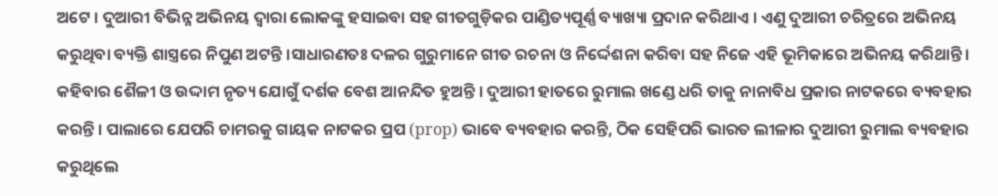ଅଟେ । ଦୁଆରୀ ବିଭିନ୍ନ ଅଭିନୟ ଦ୍ୱାରା ଲୋକଙ୍କୁ ହସାଇବା ସହ ଗୀତଗୁଡ଼ିକର ପାଣ୍ଡିତ୍ୟପୂର୍ଣ୍ଣ ବ୍ୟାଖ୍ୟା ପ୍ରଦାନ କରିଥାଏ । ଏଣୁ ଦୁଆରୀ ଚରିତ୍ରରେ ଅଭିନୟ କରୁଥିବା ବ୍ୟକ୍ତି ଶାସ୍ତ୍ରରେ ନିପୁଣ ଅଟନ୍ତି ।ସାଧାରଣତଃ ଦଳର ଗୁରୁମାନେ ଗୀତ ରଚନା ଓ ନିର୍ଦ୍ଦେଶନା କରିବା ସହ ନିଜେ ଏହି ଭୂମିକାରେ ଅଭିନୟ କରିଥାନ୍ତି । କହିବାର ଶୈଳୀ ଓ ଉଦ୍ଦାମ ନୃତ୍ୟ ଯୋଗୁଁ ଦର୍ଶକ ବେଶ ଆନନ୍ଦିତ ହୁଅନ୍ତି । ଦୁଆରୀ ହାତରେ ରୁମାଲ ଖଣ୍ଡେ ଧରି ତାକୁ ନାନାବିଧ ପ୍ରକାର ନାଟକରେ ବ୍ୟବହାର କରନ୍ତି । ପାଲାରେ ଯେପରି ଚାମରକୁ ଗାୟକ ନାଟକର ପ୍ରପ (prop) ଭାବେ ବ୍ୟବହାର କରନ୍ତି, ଠିକ ସେହିପରି ଭାରତ ଲୀଳାର ଦୁଆରୀ ରୁମାଲ ବ୍ୟବହାର କରୁଥିଲେ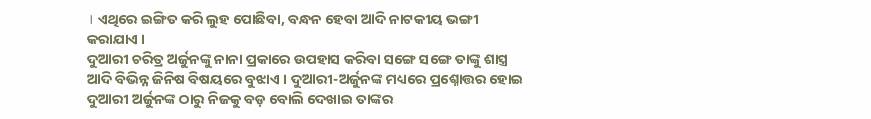। ଏଥିରେ ଇଙ୍ଗିତ କରି ଲୁହ ପୋଛିବା, ବନ୍ଧନ ହେବା ଆଦି ନାଟକୀୟ ଭଙ୍ଗୀ କରାଯାଏ ।
ଦୁଆରୀ ଚରିତ୍ର ଅର୍ଜୁନଙ୍କୁ ନାନା ପ୍ରକାରେ ଉପହାସ କରିବା ସଙ୍ଗେ ସଙ୍ଗେ ତାଙ୍କୁ ଶାସ୍ତ୍ର ଆଦି ବିଭିନ୍ନ ଜିନିଷ ବିଷୟରେ ବୁଝାଏ । ଦୁଆରୀ-ଅର୍ଜୁନଙ୍କ ମଧ୍ୟରେ ପ୍ରଶ୍ନୋତ୍ତର ହୋଇ ଦୁଆରୀ ଅର୍ଜୁନଙ୍କ ଠାରୁ ନିଜକୁ ବଡ଼ ବୋଲି ଦେଖାଇ ତାଙ୍କର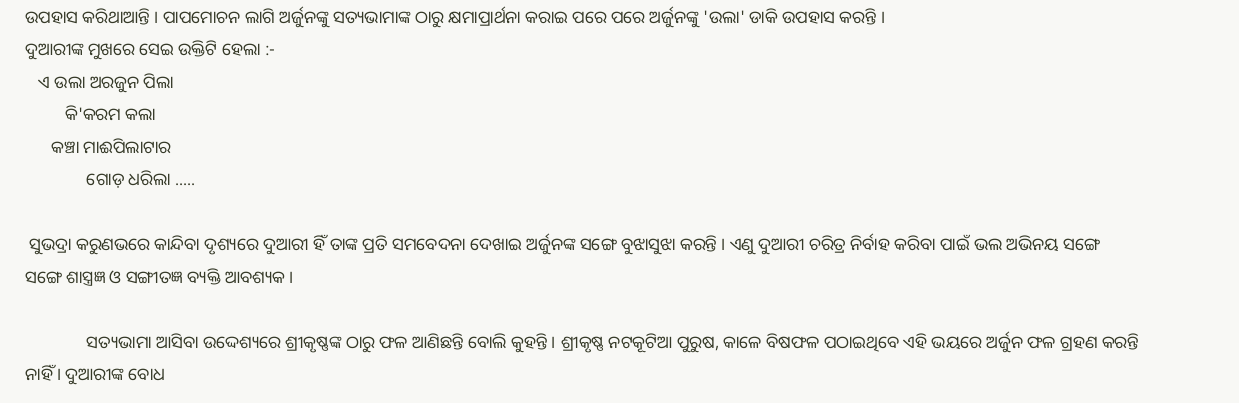ଉପହାସ କରିଥାଆନ୍ତି । ପାପମୋଚନ ଲାଗି ଅର୍ଜୁନଙ୍କୁ ସତ୍ୟଭାମାଙ୍କ ଠାରୁ କ୍ଷମାପ୍ରାର୍ଥନା କରାଇ ପରେ ପରେ ଅର୍ଜୁନଙ୍କୁ 'ଉଲା' ଡାକି ଉପହାସ କରନ୍ତି ।
ଦୁଆରୀଙ୍କ ମୁଖରେ ସେଇ ଉକ୍ତିଟି ହେଲା :-
   ଏ ଉଲା ଅରଜୁନ ପିଲା
         କି'କରମ କଲା
      କଞ୍ଚା ମାଈପିଲାଟାର
              ଗୋଡ଼ ଧରିଲା .....

 ସୁଭଦ୍ରା କରୁଣଭରେ କାନ୍ଦିବା ଦୃଶ୍ୟରେ ଦୁଆରୀ ହିଁ ତାଙ୍କ ପ୍ରତି ସମବେଦନା ଦେଖାଇ ଅର୍ଜୁନଙ୍କ ସଙ୍ଗେ ବୁଝାସୁଝା କରନ୍ତି । ଏଣୁ ଦୁଆରୀ ଚରିତ୍ର ନିର୍ବାହ କରିବା ପାଇଁ ଭଲ ଅଭିନୟ ସଙ୍ଗେ ସଙ୍ଗେ ଶାସ୍ତ୍ରଜ୍ଞ ଓ ସଙ୍ଗୀତଜ୍ଞ ବ୍ୟକ୍ତି ଆବଶ୍ୟକ ।

              ସତ୍ୟଭାମା ଆସିବା ଉଦ୍ଦେଶ୍ୟରେ ଶ୍ରୀକୃଷ୍ଣଙ୍କ ଠାରୁ ଫଳ ଆଣିଛନ୍ତି ବୋଲି କୁହନ୍ତି । ଶ୍ରୀକୃଷ୍ଣ ନଟକୂଟିଆ ପୁରୁଷ, କାଳେ ବିଷଫଳ ପଠାଇଥିବେ ଏହି ଭୟରେ ଅର୍ଜୁନ ଫଳ ଗ୍ରହଣ କରନ୍ତି ନାହିଁ । ଦୁଆରୀଙ୍କ ବୋଧ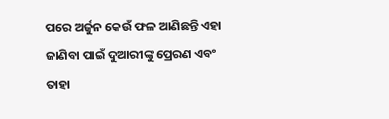ପରେ ଅର୍ଜୁନ କେଉଁ ଫଳ ଆଣିଛନ୍ତି ଏହା ଜାଣିବା ପାଇଁ ଦୁଆରୀଙ୍କୁ ପ୍ରେରଣ ଏବଂ ତାହା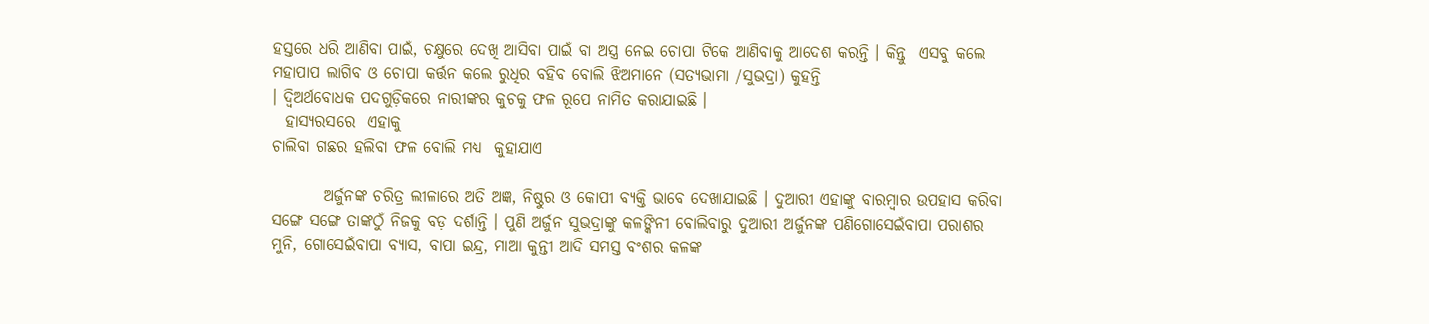ହସ୍ତରେ ଧରି ଆଣିବା ପାଇଁ, ଚକ୍ଷୁରେ ଦେଖି ଆସିବା ପାଇଁ ବା ଅସ୍ତ୍ର ନେଇ ଚୋପା ଟିକେ ଆଣିବାକୁ ଆଦେଶ କରନ୍ତି । କିନ୍ତୁ  ଏସବୁ କଲେ ମହାପାପ ଲାଗିବ ଓ ଚୋପା କର୍ତ୍ତନ କଲେ ରୁଧିର ବହିବ ବୋଲି ଝିଅମାନେ (ସତ୍ୟଭାମା /ସୁଭଦ୍ରା) କୁହନ୍ତି
। ଦ୍ୱିଅର୍ଥବୋଧକ ପଦଗୁଡ଼ିକରେ ନାରୀଙ୍କର କୁଚକୁ ଫଳ ରୂପେ ନାମିତ କରାଯାଇଛି ।
  ହାସ୍ୟରସରେ  ଏହାକୁ
ଚାଲିବା ଗଛର ହଲିବା ଫଳ ବୋଲି ମଧ୍ୟ  କୁହାଯାଏ

        ଅର୍ଜୁନଙ୍କ ଚରିତ୍ର ଲୀଳାରେ ଅତି ଅଜ୍ଞ, ନିଷ୍ଠୁର ଓ କୋପୀ ବ୍ୟକ୍ତି ଭାବେ ଦେଖାଯାଇଛି । ଦୁଆରୀ ଏହାଙ୍କୁ ବାରମ୍ବାର ଉପହାସ କରିବା ସଙ୍ଗେ ସଙ୍ଗେ ତାଙ୍କଠୁଁ ନିଜକୁ ବଡ଼ ଦର୍ଶାନ୍ତି । ପୁଣି ଅର୍ଜୁନ ସୁଭଦ୍ରାଙ୍କୁ କଳଙ୍କିନୀ ବୋଲିବାରୁ ଦୁଆରୀ ଅର୍ଜୁନଙ୍କ ପଣିଗୋସେଇଁବାପା ପରାଶର ମୁନି, ଗୋସେଇଁବାପା ବ୍ୟାସ, ବାପା ଇନ୍ଦ୍ର, ମାଆ କୁନ୍ତୀ ଆଦି ସମସ୍ତ ବଂଶର କଳଙ୍କ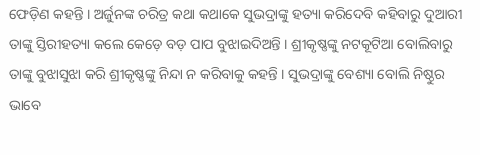ଫେଡ଼ିଣ କହନ୍ତି । ଅର୍ଜୁନଙ୍କ ଚରିତ୍ର କଥା କଥାକେ ସୁଭଦ୍ରାଙ୍କୁ ହତ୍ୟା କରିଦେବି କହିବାରୁ ଦୁଆରୀ ତାଙ୍କୁ ସ୍ତିରୀହତ୍ୟା କଲେ କେଡ଼େ ବଡ଼ ପାପ ବୁଝାଇଦିଅନ୍ତି । ଶ୍ରୀକୃଷ୍ଣଙ୍କୁ ନଟକୂଟିଆ ବୋଲିବାରୁ ତାଙ୍କୁ ବୁଝାସୁଝା କରି ଶ୍ରୀକୃଷ୍ଣଙ୍କୁ ନିନ୍ଦା ନ କରିବାକୁ କହନ୍ତି । ସୁଭଦ୍ରାଙ୍କୁ ବେଶ୍ୟା ବୋଲି ନିଷ୍ଠୁର ଭାବେ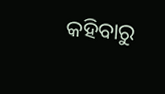କହିବାରୁ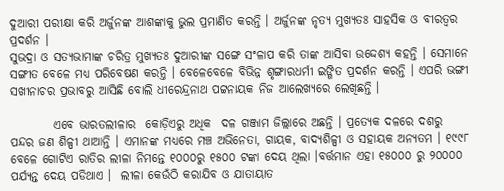ଦୁଆରୀ ପରୀକ୍ଷା କରି ଅର୍ଜୁନଙ୍କ ଆଶଙ୍କାକୁ ଭୁଲ ପ୍ରମାଣିତ କରନ୍ତି । ଅର୍ଜୁନଙ୍କ ନୃତ୍ୟ ମୁଖ୍ୟତଃ ସାହସିକ ଓ ବୀରତ୍ୱର ପ୍ରଦର୍ଶନ ।
ସୁଭଦ୍ରା ଓ ସତ୍ୟଭାମାଙ୍କ ଚରିତ୍ର ମୁଖ୍ୟତଃ ଦୁଆରୀଙ୍କ ସଙ୍ଗେ ସଂଳାପ କରି ତାଙ୍କ ଆସିବା ଉଦ୍ଦେଶ୍ୟ କହନ୍ତି । ସେମାନେ ସଙ୍ଗୀତ ବେଳେ ମଧ୍ୟ ପରିବେଷଣ କରନ୍ତି । ବେଳେବେଳେ ବିଭିନ୍ନ ଶୃଙ୍ଗାରଧର୍ମୀ ଇଙ୍ଗିତ ପ୍ରଦର୍ଶନ କରନ୍ତି । ଏପରି ଭଙ୍ଗୀ ସଖୀନାଚର ପ୍ରଭାବରୁ ଆସିଛି ବୋଲି ଧୀରେନ୍ଦ୍ରନାଥ ପଟ୍ଟନାୟକ ନିଜ ଆଲେଖ୍ୟରେ ଲେଖିଛନ୍ତି ।

         ଏବେ ଭାରତଲୀଳାର  କୋଡ଼ିଏରୁ ଅଧିକ  ଦଳ ଗଞ୍ଜାମ ଜିଲ୍ଲାରେ ଅଛନ୍ତି । ପ୍ରତ୍ୟେକ ଦଳରେ ଦଶରୁ ପନ୍ଦର ଜଣ ଶିଳ୍ପୀ ଥାଆନ୍ତି । ଏମାନଙ୍କ ମଧ୍ୟରେ ମଞ୍ଚ ଅଭିନେତା, ଗାୟକ, ବାଦ୍ୟଶିଳ୍ପୀ ଓ ସହାୟକ ଅନ୍ୟତମ । ୧୯୯୮ ବେଳେ ଗୋଟିଏ ରାତିର ଲୀଳା ନିମନ୍ତେ ୧୦୦୦ରୁ ୧୫୦୦ ଟଙ୍କା ଦେୟ ଥିଲା ।ବର୍ତ୍ତମାନ ଏହା ୧୫୦୦୦ ରୁ ୨୦୦୦୦ ପର୍ଯ୍ୟନ୍ତ ଦେୟ ପଡିଥାଏ ।  ଲୀଳା କେଉଁଠି କରାଯିବ ଓ ଯାତାୟାତ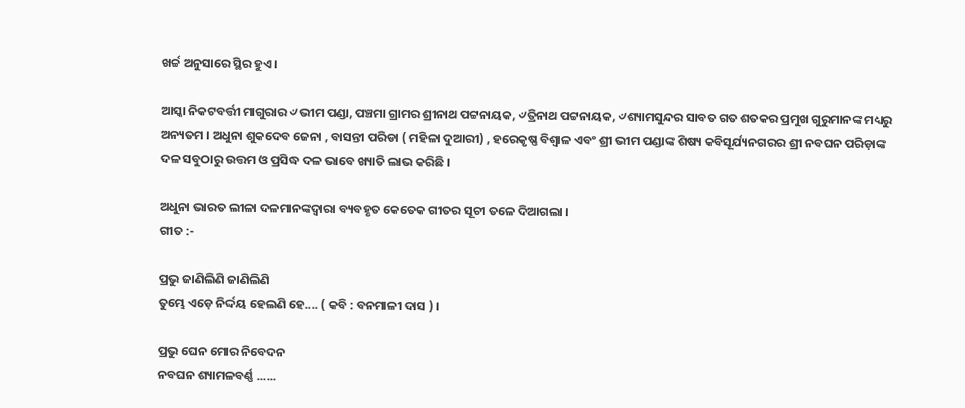ଖର୍ଚ୍ଚ ଅନୁସାରେ ସ୍ଥିର ହୁଏ ।

ଆସ୍କା ନିକଟବର୍ତ୍ତୀ ମାଗୁରାର ୰ଭୀମ ପଣ୍ଡା, ପଞ୍ଚମା ଗ୍ରାମର ଶ୍ରୀନାଥ ପଟ୍ଟନାୟକ, ୰ତ୍ରିନାଥ ପଟ୍ଟନାୟକ, ୰ଶ୍ୟାମସୁନ୍ଦର ସାବତ ଗତ ଶତକର ପ୍ରମୁଖ ଗୁରୁମାନଙ୍କ ମଧ୍ୟରୁ ଅନ୍ୟତମ । ଅଧୁନା ଶୁକଦେବ ଜେନା , ବାସନ୍ତୀ ପରିଡା ( ମହିଳା ଦୁଆରୀ) , ହରେକୃଷ୍ଣ ବିଶ୍ବାଳ ଏବଂ ଶ୍ରୀ ଭୀମ ପଣ୍ଡାଙ୍କ ଶିଷ୍ୟ କବିସୂର୍ଯ୍ୟନଗରର ଶ୍ରୀ ନବଘନ ପରିଡ଼ାଙ୍କ ଦଳ ସବୁଠାରୁ ଉତ୍ତମ ଓ ପ୍ରସିଦ୍ଧ ଦଳ ଭାବେ ଖ୍ୟାତି ଲାଭ କରିଛି ।

ଅଧୁନା ଭାରତ ଲୀଳା ଦଳମାନଙ୍କଦ୍ୱାରା ବ୍ୟବହୃତ କେତେକ ଗୀତର ସୂଚୀ ତଳେ ଦିଆଗଲା ।
ଗୀତ :-

ପ୍ରଭୁ ଜାଣିଲିଣି ଜାଣିଲିଣି
ତୁମ୍ଭେ ଏଡ଼େ ନିର୍ଦ୍ଦୟ ହେଲଣି ହେ.... ( କବି : ବନମାଳୀ ଦାସ ) ।

ପ୍ରଭୁ ଘେନ ମୋର ନିବେଦନ
ନବଘନ ଶ୍ୟାମଳବର୍ଣ୍ଣ ......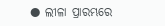● ଲୀଳା ପ୍ରାରମ୍ଭରେ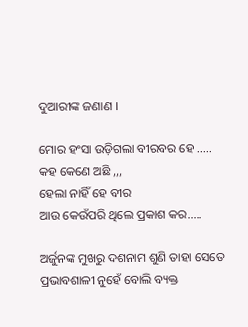ଦୁଆରୀଙ୍କ ଜଣାଣ ।

ମୋର ହଂସା ଉଡ଼ିଗଲା ବୀରବର ହେ .....
କହ କେଣେ ଅଛି ,,,
ହେଲା ନାହିଁ ହେ ବୀର
ଆଉ କେଉଁପରି ଥିଲେ ପ୍ରକାଶ କର.....

ଅର୍ଜୁନଙ୍କ ମୁଖରୁ ଦଶନାମ ଶୁଣି ତାହା ସେତେ ପ୍ରଭାବଶାଳୀ ନୁହେଁ ବୋଲି ବ୍ୟକ୍ତ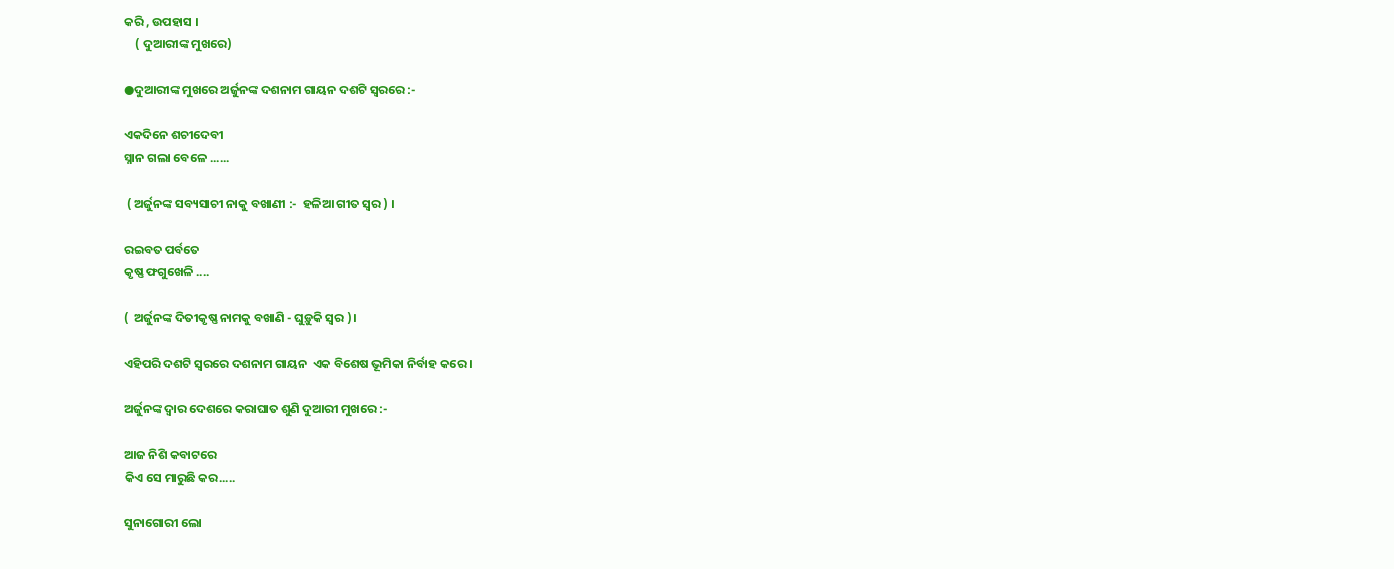କରି , ଉପହାସ ।
    ( ଦୁଆରୀଙ୍କ ମୁଖରେ)

●ଦୁଆରୀଙ୍କ ମୁଖରେ ଅର୍ଜୁନଙ୍କ ଦଶନାମ ଗାୟନ ଦଶଟି ସ୍ବରରେ :-

ଏକଦିନେ ଶଚୀଦେବୀ
ସ୍ନାନ ଗଲା ବେଳେ ......

 ( ଅର୍ଜୁନଙ୍କ ସବ୍ୟସାଚୀ ନାକୁ ବଖାଣୀ :-  ହଳିଆ ଗୀତ ସ୍ବର ) ।

ରଇବତ ପର୍ବତେ
କୃଷ୍ଣ ଫଗୁଖେଳି ....

(  ଅର୍ଜୁନଙ୍କ ଦିତୀକୃଷ୍ଣ ନାମକୁ ବଖାଣି - ଘୁଡ଼ୁକି ସ୍ୱର )।

ଏହିପରି ଦଶଟି ସ୍ବରରେ ଦଶନାମ ଗାୟନ  ଏକ ବିଶେଷ ଭୂମିକା ନିର୍ବାହ କରେ ।

ଅର୍ଜୁନଙ୍କ ଦ୍ବାର ଦେଶରେ କରାଘାତ ଶୁଣି ଦୁଆରୀ ମୁଖରେ :-

ଆଜ ନିଶି କବାଟରେ
କିଏ ସେ ମାରୁଛି କର.....

ସୁନାଗୋରୀ ଲୋ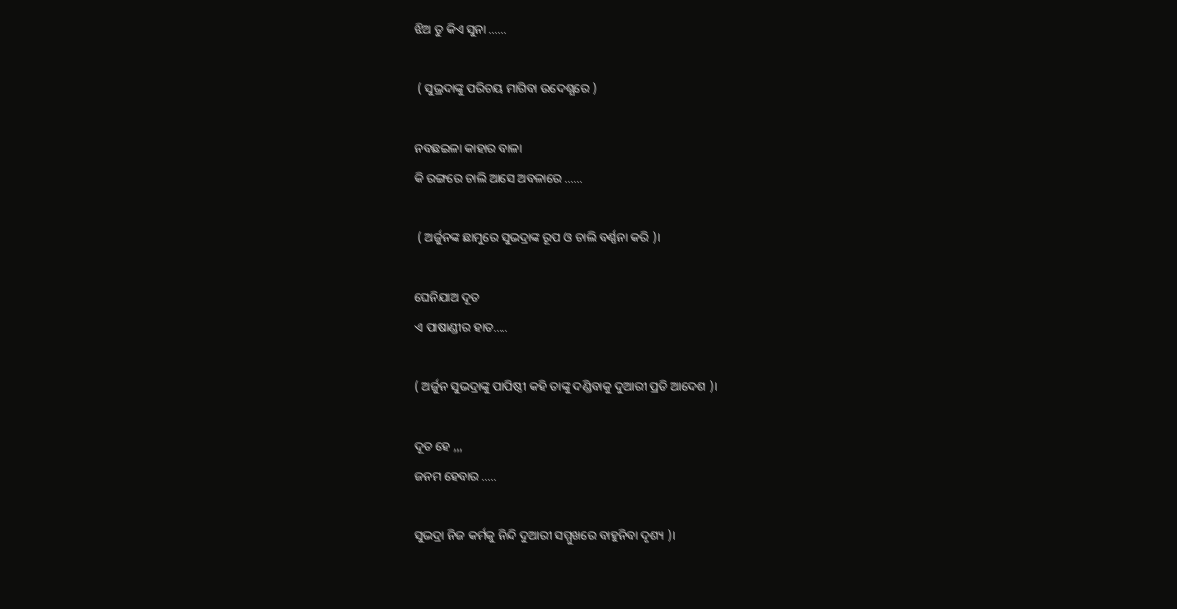ଝିଅ ତୁ କିଏ ସୁନା ......

 ( ସୁଭ୍ରଦାଙ୍କୁ ପରିଚୟ ମାଗିବା ଉଦେଶ୍ଯରେ )

ନବଛଇଳା କାହାର ବାଳା
କି ରଙ୍ଗରେ ଚାଲି ଆସେ ଅବଳାରେ ......

 ( ଅର୍ଜୁନଙ୍କ ଛାମୁରେ ସୁଭଦ୍ରାଙ୍କ ରୂପ ଓ ଚାଲି ବର୍ଣ୍ଣନା କରି )।

ଘେନିଯାଅ ଦୂତ
ଏ ପାଷାଣ୍ଡୀର ହାତ.....

( ଅର୍ଜୁନ ସୁଭଦ୍ରାଙ୍କୁ ପାପିଷ୍ଠୀ କହି ତାଙ୍କୁ ଦଣ୍ଡିବାକୁ ଦୁଆରୀ ପ୍ରତି ଆଦେଶ )।

ଦୂତ ହେ ,,,
ଜନମ ହେବାର .....

ସୁଭଦ୍ରା ନିଜ କର୍ମକୁ ନିନ୍ଦି ଦୁଆରୀ ସମ୍ମୁଖରେ ବାହୁନିବା ଦୃଶ୍ୟ )।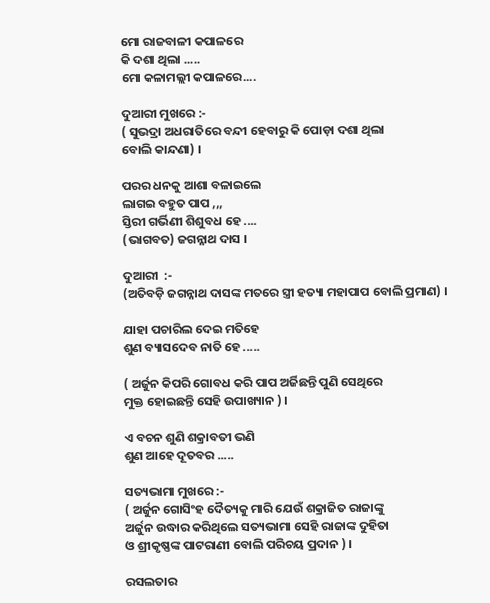ମୋ ରାଜବାଳୀ କପାଳରେ
କି ଦଶା ଥିଲା .....
ମୋ କଳାମଲ୍ଲୀ କପାଳରେ....

ଦୁଆରୀ ମୁଖରେ :-
( ସୁଭଦ୍ରା ଅଧରାତିରେ ବନ୍ଦୀ ହେବାରୁ କି ପୋଡ଼ା ଦଶା ଥିଲା
ବୋଲି କାନ୍ଦଣା) ।

ପରର ଧନକୁ ଆଶା ବଳାଇଲେ
ଲାଗଇ ବହୁତ ପାପ ,,,
ସ୍ତିରୀ ଗର୍ଭିଣୀ ଶିଶୁବଧ ହେ ....
(ଭାଗବତ) ଜଗନ୍ନାଥ ଦାସ ।

ଦୁଆରୀ  :-
(ଅତିବଡ଼ି ଜଗନ୍ନାଥ ଦାସଙ୍କ ମତରେ ସ୍ତ୍ରୀ ହତ୍ୟା ମହାପାପ ବୋଲି ପ୍ରମାଣ) ।

ଯାହା ପଚାରିଲ ଦେଇ ମତିହେ
ଶୁଣ ବ୍ୟାସଦେବ ନାତି ହେ .....

( ଅର୍ଜୁନ କିପରି ଗୋବଧ କରି ପାପ ଅର୍ଜିଛନ୍ତି ପୁଣି ସେଥିରେ
ମୁକ୍ତ ହୋଇଛନ୍ତି ସେହି ଉପାଖ୍ୟାନ ) ।

ଏ ବଚନ ଶୁଣି ଶକ୍ରାବତୀ ଭଣି
ଶୁଣ ଆହେ ଦୂତବର .....

ସତ୍ୟଭାମା ମୁଖରେ :-
( ଅର୍ଜୁନ ଗୋସିଂହ ଦୈତ୍ୟକୁ ମାରି ଯେଉଁ ଶକ୍ରାଜିତ ରାଜାଙ୍କୁ
ଅର୍ଜୁନ ଉଦ୍ଧାର କରିଥିଲେ ସତ୍ୟଭାମା ସେହି ରାଜାଙ୍କ ଦୁହିତା
ଓ ଶ୍ରୀକୃଷ୍ଣଙ୍କ ପାଟରାଣୀ ବୋଲି ପରିଚୟ ପ୍ରଦାନ ) ।

ରସଲତାର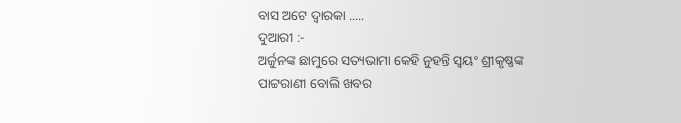ବାସ ଅଟେ ଦ୍ୱାରକା .....
ଦୁଆରୀ :-
ଅର୍ଜୁନଙ୍କ ଛାମୁରେ ସତ୍ୟଭାମା କେହି ନୁହନ୍ତି ସ୍ୱୟଂ ଶ୍ରୀକୃଷ୍ଣଙ୍କ
ପାଟ୍ଟରାଣୀ ବୋଲି ଖବର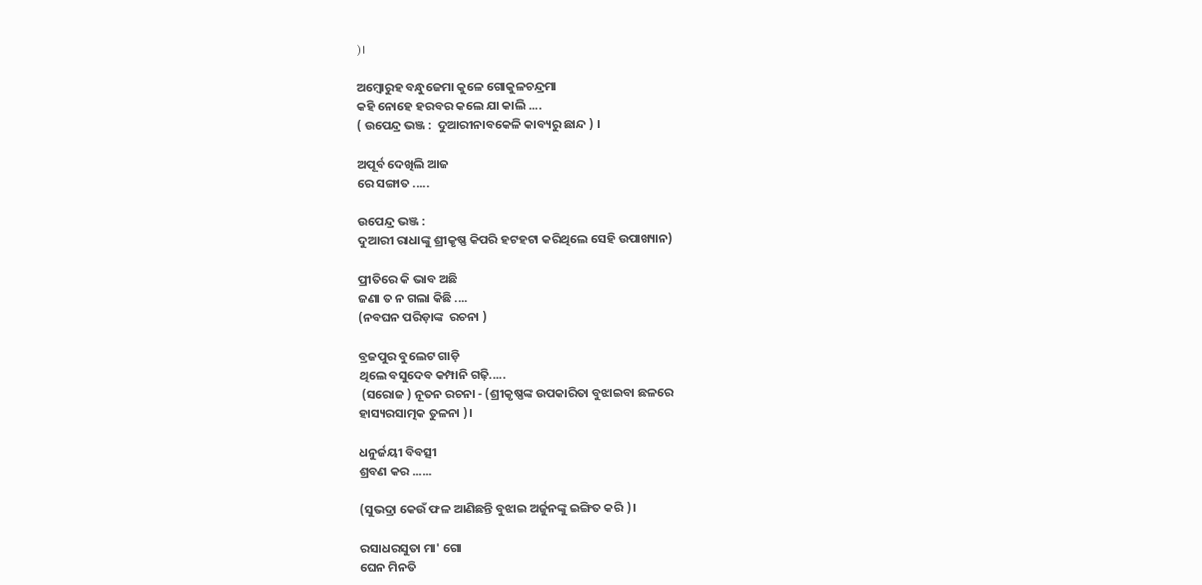)।

ଅମ୍ବୋରୁହ ବନ୍ଧୁଜେମା କୁଳେ ଗୋକୁଳଚନ୍ଦ୍ରମା
କହି ନୋହେ ହରବର କଲେ ଯା କାଲି ....
( ଉପେନ୍ଦ୍ର ଭଞ୍ଜ :  ଦୁଆରୀନାବକେଳି କାବ୍ୟରୁ ଛାନ୍ଦ ) ।

ଅପୂର୍ବ ଦେଖିଲି ଆଜ
ରେ ସଙ୍ଗାତ .....

ଉପେନ୍ଦ୍ର ଭଞ୍ଜ :
ଦୁଆରୀ ରାଧାଙ୍କୁ ଶ୍ରୀକୃଷ୍ଣ କିପରି ହଟହଟା କରିଥିଲେ ସେହି ଉପାଖ୍ୟାନ)

ପ୍ରୀତିରେ କି ଭାବ ଅଛି
ଜଣା ତ ନ ଗଲା କିଛି ....
(ନବଘନ ପରିଡ଼ାଙ୍କ  ରଚନା )

ବ୍ରଜପୁର ବୁଲେଟ ଗାଡ଼ି
ଥିଲେ ବସୁଦେବ କମ୍ପାନି ଗଢ଼ି.....
 (ସରୋଜ ) ନୂତନ ରଚନା - (ଶ୍ରୀକୃଷ୍ଣଙ୍କ ଉପକାରିତା ବୁଝାଇବା ଛଳରେ
ହାସ୍ୟରସାତ୍ମକ ତୁଳନା )।

ଧନୁର୍ଜୟୀ ବିବତ୍ସୀ
ଶ୍ରବଣ କର ......

(ସୁଭଦ୍ରା କେଉଁ ଫଳ ଆଣିଛନ୍ତି ବୁଝାଇ ଅର୍ଜୁନଙ୍କୁ ଇଙ୍ଗିତ କରି )।

ରସାଧରସୁତା ମା' ଗୋ
ଘେନ ମିନତି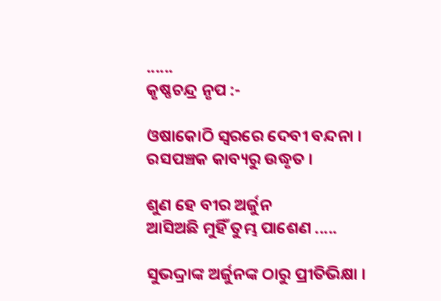......
କୃଷ୍ଣଚନ୍ଦ୍ର ନୃପ :-

ଓଷାକୋଠି ସ୍ୱରରେ ଦେବୀ ବନ୍ଦନା । ରସପଞ୍ଚକ କାବ୍ୟରୁ ଉଦ୍ଧୃତ ।

ଶୁଣ ହେ ବୀର ଅର୍ଜୁନ
ଆସିଅଛି ମୁହିଁ ତୁମ୍ଭ ପାଶେଣ .....

ସୁଭଦ୍ଦ୍ରାଙ୍କ ଅର୍ଜୁନଙ୍କ ଠାରୁ ପ୍ରୀତିଭିକ୍ଷା ।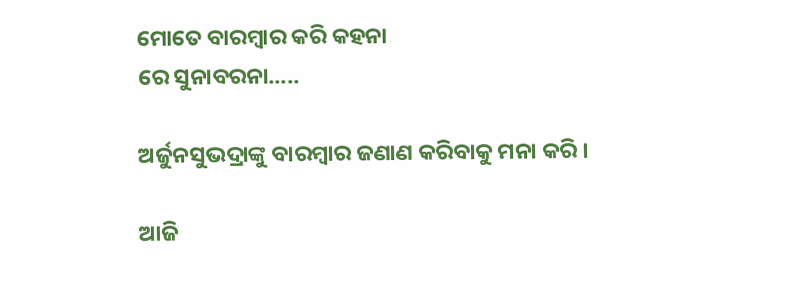ମୋତେ ବାରମ୍ବାର କରି କହନା
ରେ ସୁନାବରନା.....

ଅର୍ଜୁନସୁଭଦ୍ରାଙ୍କୁ ବାରମ୍ବାର ଜଣାଣ କରିବାକୁ ମନା କରି ।

ଆଜି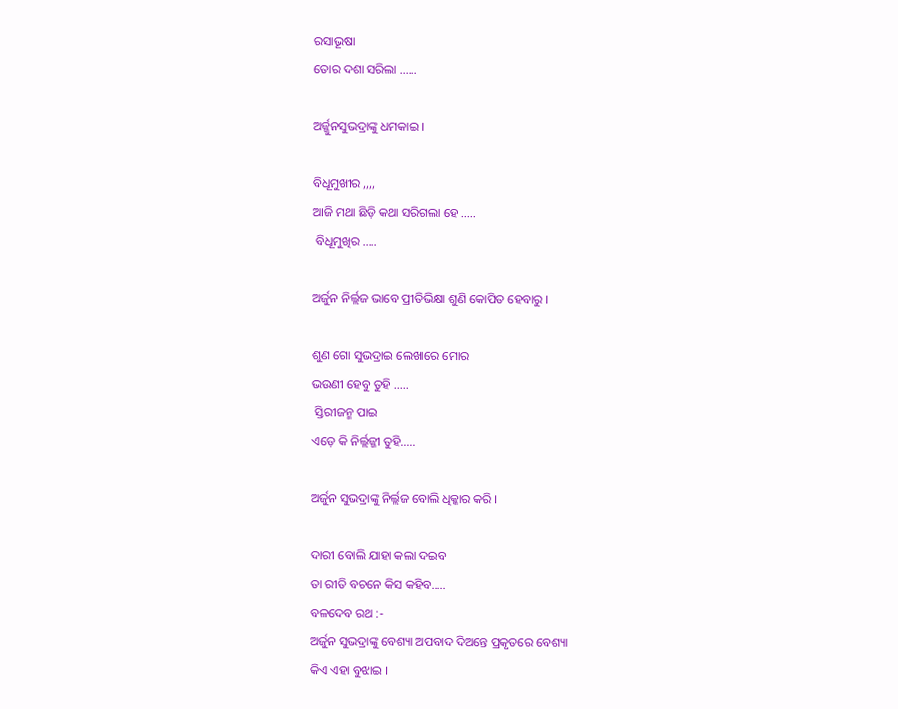ରସାଭୂଷା
ତୋର ଦଶା ସରିଲା ......

ଅର୍ଜ୍ଜୁନସୁଭଦ୍ରାଙ୍କୁ ଧମକାଇ ।

ବିଧୂମୁଖୀର ,,,,
ଆଜି ମଥା ଛିଡ଼ି କଥା ସରିଗଲା ହେ .....
 ବିଧୂମୁଖିର .....

ଅର୍ଜୁନ ନିର୍ଲ୍ଲଜ ଭାବେ ପ୍ରୀତିଭିକ୍ଷା ଶୁଣି କୋପିତ ହେବାରୁ ।

ଶୁଣ ଗୋ ସୁଭଦ୍ରାଇ ଲେଖାରେ ମୋର
ଭଉଣୀ ହେବୁ ତୁହି .....
 ସ୍ତିରୀଜନ୍ମ ପାଇ
ଏଡ଼େ କି ନିର୍ଲ୍ଲଜ୍ଜୀ ତୁହି.....

ଅର୍ଜୁନ ସୁଭଦ୍ରାଙ୍କୁ ନିର୍ଲ୍ଲଜ ବୋଲି ଧିକ୍କାର କରି ।

ଦାରୀ ବୋଲି ଯାହା କଲା ଦଇବ
ତା ରୀତି ବଚନେ କିସ କହିବ.....
ବଳଦେବ ରଥ :-
ଅର୍ଜୁନ ସୁଭଦ୍ରାଙ୍କୁ ବେଶ୍ୟା ଅପବାଦ ଦିଅନ୍ତେ ପ୍ରକୃତରେ ବେଶ୍ୟା
କିଏ ଏହା ବୁଝାଇ ।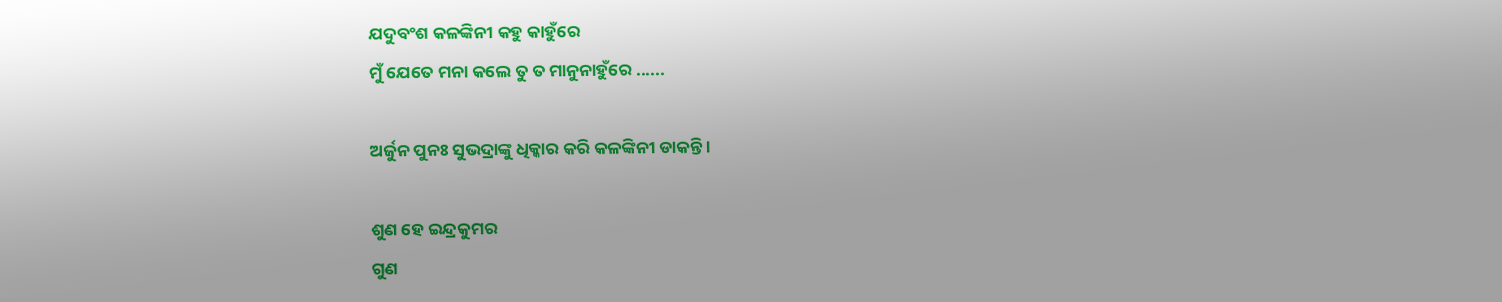ଯଦୁବଂଶ କଳଙ୍କିନୀ କହୁ କାହୁଁରେ
ମୁଁ ଯେତେ ମନା କଲେ ତୁ ତ ମାନୁନାହୁଁରେ ......

ଅର୍ଜୁନ ପୁନଃ ସୁଭଦ୍ରାଙ୍କୁ ଧିକ୍କାର କରି କଳଙ୍କିନୀ ଡାକନ୍ତି ।

ଶୁଣ ହେ ଇନ୍ଦ୍ରକୁମର
ଗୁଣ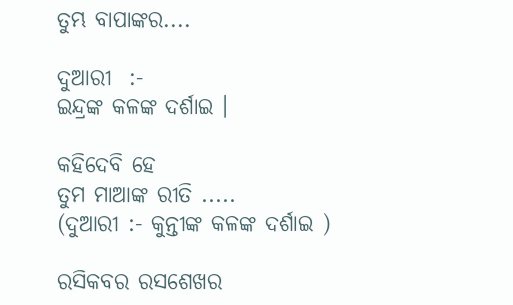ତୁମ୍ଭ ବାପାଙ୍କର....

ଦୁଆରୀ  :-
ଇନ୍ଦ୍ରଙ୍କ କଳଙ୍କ ଦର୍ଶାଇ ।

କହିଦେବି ହେ
ତୁମ ମାଆଙ୍କ ରୀତି .....
(ଦୁଆରୀ :- କୁନ୍ତୀଙ୍କ କଳଙ୍କ ଦର୍ଶାଇ )

ରସିକବର ରସଶେଖର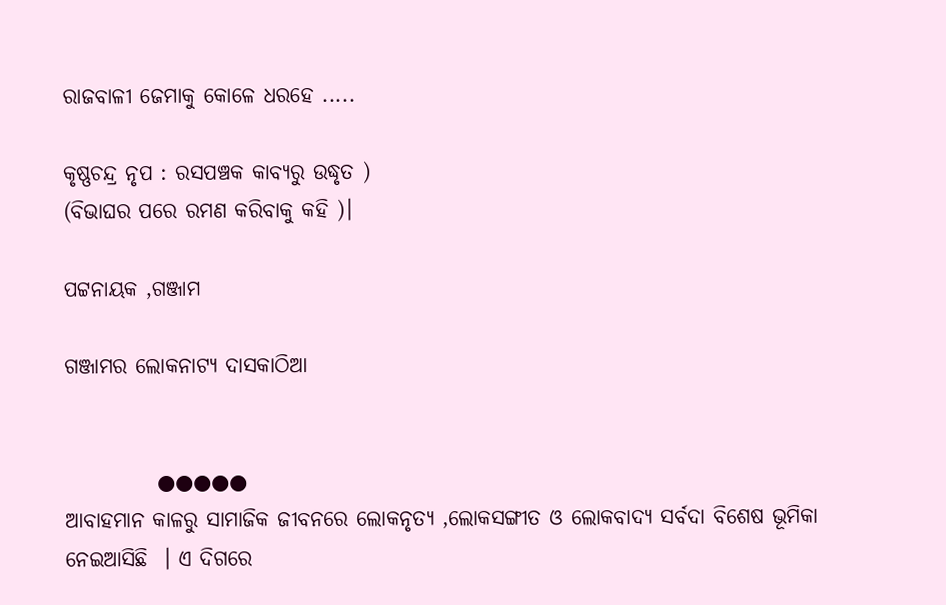ରାଜବାଳୀ ଜେମାକୁ କୋଳେ ଧରହେ .....

କୃଷ୍ଣଚନ୍ଦ୍ର ନୃପ : ରସପଞ୍ଚକ କାବ୍ୟରୁ ଉଦ୍ଧୃତ )
(ବିଭାଘର ପରେ ରମଣ କରିବାକୁ କହି )।

ପଟ୍ଟନାୟକ ,ଗଞ୍ଜାମ

ଗଞ୍ଜାମର ଲୋକନାଟ୍ଯ ଦାସକାଠିଆ


           ●●●●●
ଆବାହମାନ କାଳରୁ ସାମାଜିକ ଜୀବନରେ ଲୋକନୃତ୍ଯ ,ଲୋକସଙ୍ଗୀତ ଓ ଲୋକବାଦ୍ୟ ସର୍ବଦା ବିଶେଷ ଭୂମିକା ନେଇଆସିଛି  । ଏ ଦିଗରେ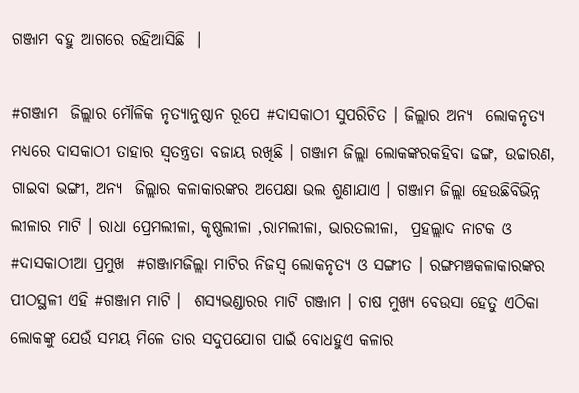ଗଞ୍ଜାମ ବହୁ ଆଗରେ ରହିଆସିଛି  ।

#ଗଞ୍ଜାମ  ଜିଲ୍ଲାର ମୌଳିକ ନୃତ୍ୟାନୁଷ୍ଠାନ ରୂପେ #ଦାସକାଠୀ ସୁପରିଚିତ । ଜିଲ୍ଲାର ଅନ୍ୟ  ଲୋକନୃତ୍ୟ ମଧ୍ୟରେ ଦାସକାଠୀ ତାହାର ସ୍ୱତନ୍ତ୍ରତା ବଜାୟ ରଖିଛି । ଗଞ୍ଜାମ ଜିଲ୍ଲା ଲୋକଙ୍କରକହିବା ଢଙ୍ଗ, ଉଚ୍ଚାରଣ, ଗାଇବା ଭଙ୍ଗୀ, ଅନ୍ୟ  ଜିଲ୍ଲାର କଳାକାରଙ୍କର ଅପେକ୍ଷା ଭଲ ଶୁଣାଯାଏ । ଗଞ୍ଜାମ ଜିଲ୍ଲା ହେଉଛିବିଭିନ୍ନ ଲୀଳାର ମାଟି । ରାଧା ପ୍ରେମଲୀଳା, କୃଷ୍ଣଲୀଳା ,ରାମଲୀଳା, ଭାରତଲୀଳା,  ପ୍ରହଲ୍ଲାଦ ନାଟକ ଓ  #ଦାସକାଠୀଆ ପ୍ରମୁଖ  #ଗଞ୍ଜାମଜିଲ୍ଲା ମାଟିର ନିଜସ୍ୱ ଲୋକନୃତ୍ୟ ଓ ସଙ୍ଗୀତ । ରଙ୍ଗମଞ୍ଚକଳାକାରଙ୍କର ପୀଠସ୍ଥଳୀ ଏହି #ଗଞ୍ଜାମ ମାଟି ।  ଶସ୍ଯଭଣ୍ଡାରର ମାଟି ଗଞ୍ଜାମ । ଚାଷ ମୁଖ୍ୟ ବେଉସା ହେତୁ ଏଠିକା ଲୋକଙ୍କୁ ଯେଉଁ ସମୟ ମିଳେ ତାର ସଦୁପଯୋଗ ପାଇଁ ବୋଧହୁଏ କଳାର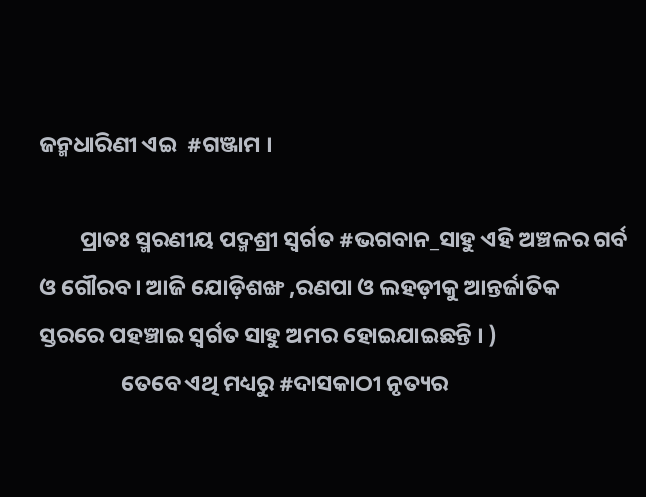ଜନ୍ମଧାରିଣୀ ଏଇ  #ଗଞ୍ଜାମ ।

        ପ୍ରାତଃ ସ୍ମରଣୀୟ ପଦ୍ମଶ୍ରୀ ସ୍ୱର୍ଗତ #ଭଗବାନ_ସାହୁ ଏହି ଅଞ୍ଚଳର ଗର୍ବ ଓ ଗୌରବ। ଆଜି ଯୋଡ଼ିଶଙ୍ଖ ,ରଣପା ଓ ଲହଡ଼ୀକୁ ଆନ୍ତର୍ଜାତିକ ସ୍ତରରେ ପହଞ୍ଚାଇ ସ୍ୱର୍ଗତ ସାହୁ ଅମର ହୋଇଯାଇଛନ୍ତି । )
                ତେବେ ଏଥି ମଧ୍ୟରୁ #ଦାସକାଠୀ ନୃତ୍ୟର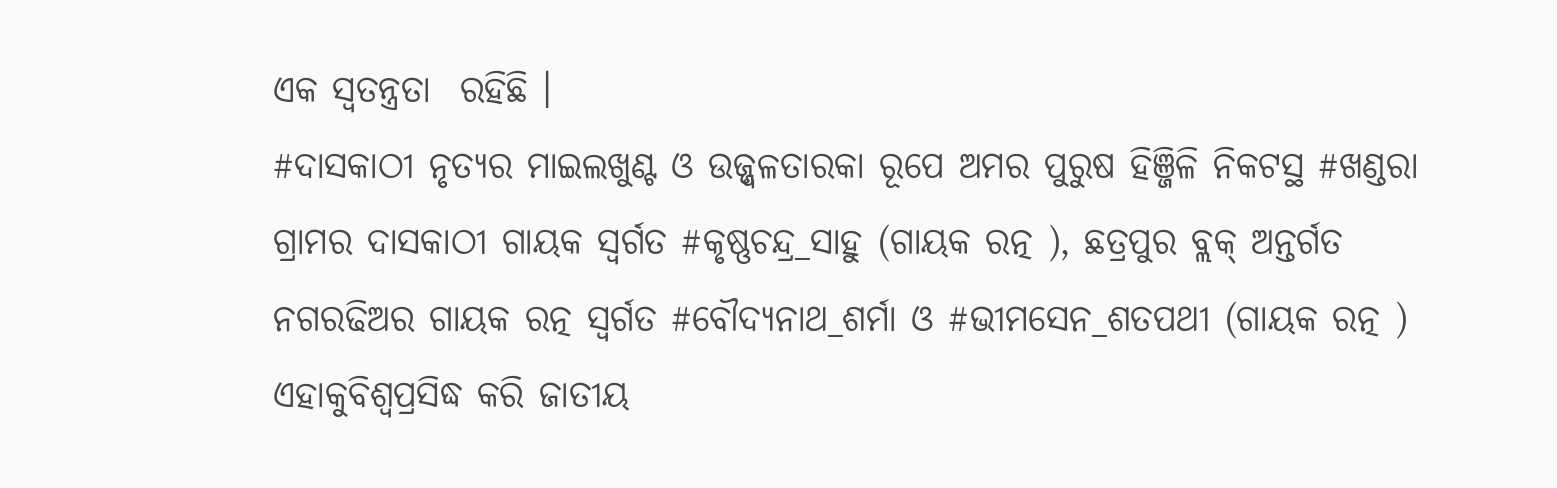ଏକ ସ୍ବତନ୍ତ୍ରତା  ରହିଛି ।
#ଦାସକାଠୀ ନୃତ୍ୟର ମାଇଲଖୁଣ୍ଟ ଓ ଉଜ୍ଜ୍ୱଳତାରକା ରୂପେ ଅମର ପୁରୁଷ ହିଞ୍ଜିଳି ନିକଟସ୍ଥ #ଖଣ୍ଡରା ଗ୍ରାମର ଦାସକାଠୀ ଗାୟକ ସ୍ୱର୍ଗତ #କୃଷ୍ଣଚନ୍ଦ୍ର_ସାହୁ (ଗାୟକ ରତ୍ନ ), ଛତ୍ରପୁର ବ୍ଲକ୍‌ ଅନ୍ତର୍ଗତ ନଗରଢିଅର ଗାୟକ ରତ୍ନ ସ୍ୱର୍ଗତ #ବୌଦ୍ୟନାଥ_ଶର୍ମା ଓ #ଭୀମସେନ_ଶତପଥୀ (ଗାୟକ ରତ୍ନ ) ଏହାକୁବିଶ୍ୱପ୍ରସିଦ୍ଧ କରି ଜାତୀୟ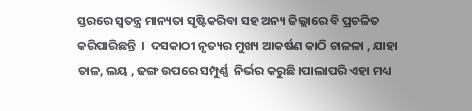ସ୍ତରରେ ସ୍ୱତନ୍ତ୍ର ମାନ୍ୟତା ସୃଷ୍ଟିକରିବା ସହ ଅନ୍ୟ ଜିଲ୍ଲାରେ ବି ପ୍ରଚଳିତ କରିପାରିଛନ୍ତି  ।  ଦସକାଠୀ ନୃତ୍ୟର ମୁଖ୍ୟ ଆକର୍ଷଣ କାଠି ଚାଳଳା , ଯାହା ତାଳ, ଲୟ , ଢଙ୍ଗ ଉପରେ ସମ୍ପୁର୍ଣ୍ଣ  ନିର୍ଭର କରୁଛି ।ପାଲାପରି ଏହା ମଧ୍ୟ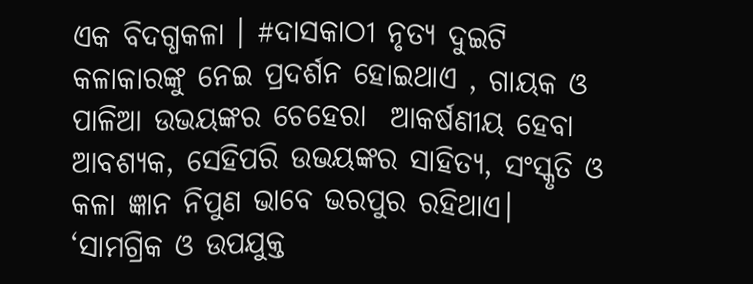ଏକ ବିଦଗ୍ଧକଳା । #ଦାସକାଠୀ ନୃତ୍ୟ ଦୁଇଟି କଳାକାରଙ୍କୁ ନେଇ ପ୍ରଦର୍ଶନ ହୋଇଥାଏ , ଗାୟକ ଓ ପାଳିଆ ଉଭୟଙ୍କର ଚେହେରା  ଆକର୍ଷଣୀୟ ହେବା ଆବଶ୍ୟକ, ସେହିପରି ଉଭୟଙ୍କର ସାହିତ୍ୟ, ସଂସ୍କୃତି ଓ କଳା ଜ୍ଞାନ ନିପୁଣ ଭାବେ ଭରପୁର ରହିଥାଏ। ‘ସାମଗ୍ରିକ ଓ ଉପଯୁକ୍ତ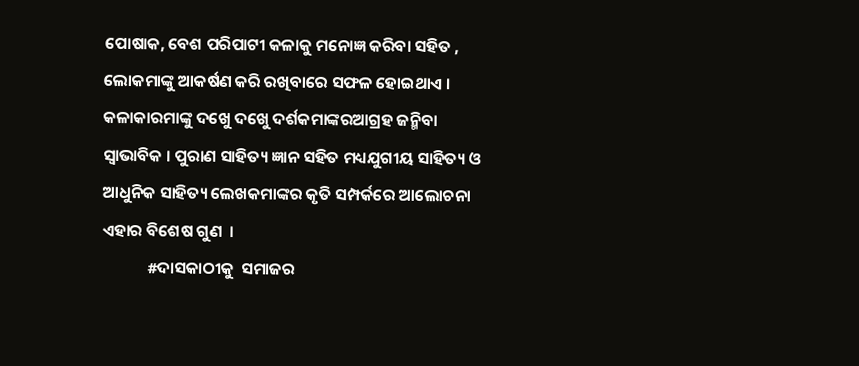ପୋଷାକ, ବେଶ ପରିପାଟୀ କଳାକୁ ମନୋଜ୍ଞ କରିବା ସହିତ , ଲୋକମାଙ୍କୁ ଆକର୍ଷଣ କରି ରଖିବାରେ ସଫଳ ହୋଇଥାଏ । କଳାକାରମାଙ୍କୁ ଦଖେୁ ଦଖେୁ ଦର୍ଶକମାଙ୍କରଆଗ୍ରହ ଜନ୍ମିବା ସ୍ୱାଭାବିକ । ପୁରାଣ ସାହିତ୍ୟ ଜ୍ଞାନ ସହିତ ମଧ୍ୟଯୁଗୀୟ ସାହିତ୍ୟ ଓ  ଆଧୁନିକ ସାହିତ୍ୟ ଲେଖକମାଙ୍କର କୃତି ସମ୍ପର୍କରେ ଆଲୋଚନା ଏହାର ବିଶେଷ ଗୁଣ  ।
            #ଦାସକାଠୀକୁ  ସମାଜର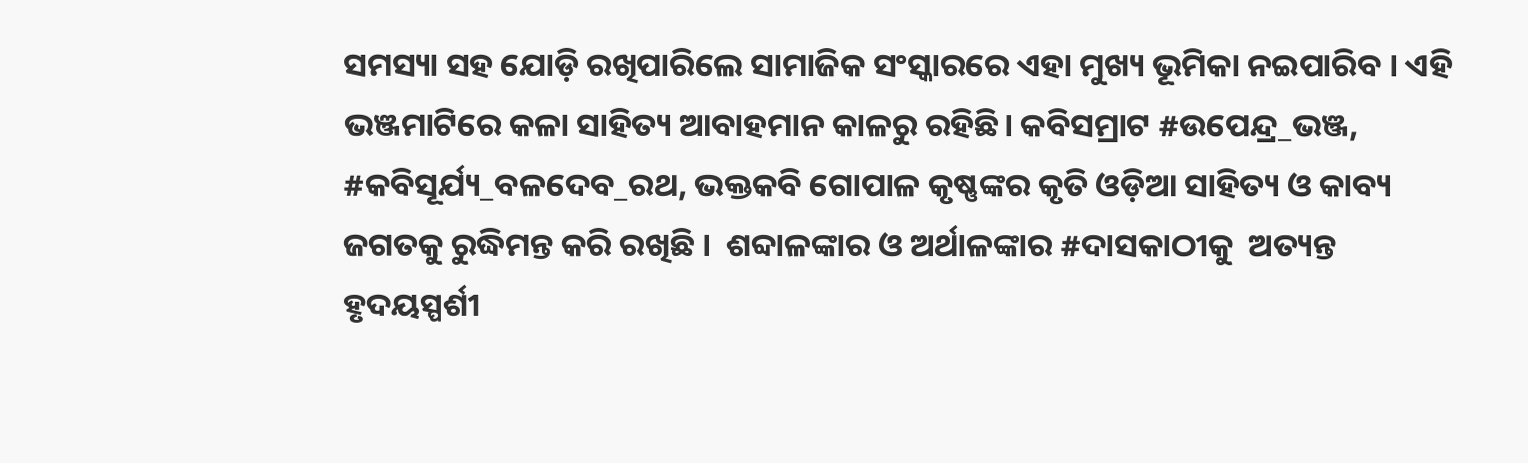ସମସ୍ୟା ସହ ଯୋଡ଼ି ରଖିପାରିଲେ ସାମାଜିକ ସଂସ୍କାରରେ ଏହା ମୁଖ୍ୟ ଭୂମିକା ନଇପାରିବ । ଏହି ଭଞ୍ଜମାଟିରେ କଳା ସାହିତ୍ୟ ଆବାହମାନ କାଳରୁ ରହିଛି। କବିସମ୍ରାଟ #ଉପେନ୍ଦ୍ର_ଭଞ୍ଜ, #କବିସୂର୍ଯ୍ୟ_ବଳଦେବ_ରଥ, ଭକ୍ତକବି ଗୋପାଳ କୃଷ୍ଣଙ୍କର କୃତି ଓଡ଼ିଆ ସାହିତ୍ୟ ଓ କାବ୍ୟ ଜଗତକୁ ରୁଦ୍ଧିମନ୍ତ କରି ରଖିଛି ।  ଶବ୍ଦାଳଙ୍କାର ଓ ଅର୍ଥାଳଙ୍କାର #ଦାସକାଠୀକୁ  ଅତ୍ୟନ୍ତ  ହୃଦୟସ୍ପର୍ଶୀ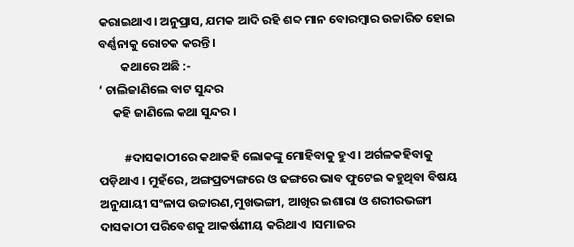କରାଇଥାଏ। ଅନୁପ୍ରାସ, ଯମକ ଆଦି ରହି ଶବ୍ଦ ମାନ ବୋରମ୍ବାର ଉଚ୍ଚାରିତ ହୋଇ ବର୍ଣ୍ଣନାକୁ ରୋଚକ କରନ୍ତି ।
        କଥାରେ ଅଛି :-
‘ ଚାଲିଜାଣିଲେ ବାଟ ସୁନ୍ଦର
     କହି ଜାଣିଲେ କଥା ସୁନ୍ଦର ।

         #ଦାସକାଠୀରେ କଥାକହି ଲୋକଙ୍କୁ ମୋହିବାକୁ ହୁଏ । ଅର୍ଗଳକହିବାକୁ ପଡ଼ିଥାଏ । ମୁହଁରେ, ଅଙ୍ଗପ୍ରତ୍ୟଙ୍ଗରେ ଓ ଢଙ୍ଗରେ ଭାବ ଫୁଟେଇ କହୁଥିବା ବିଷୟ ଅନୁଯାୟୀ ସଂଳାପ ଉଚ୍ଚାରଣ,ମୁଖଭଙ୍ଗୀ, ଆଖିର ଇଶାରା ଓ ଶରୀରଭଙ୍ଗୀ ଦାସକାଠୀ ପରିବେଶକୁ ଆକର୍ଷଣୀୟ କରିଥାଏ  ।ସମାଜର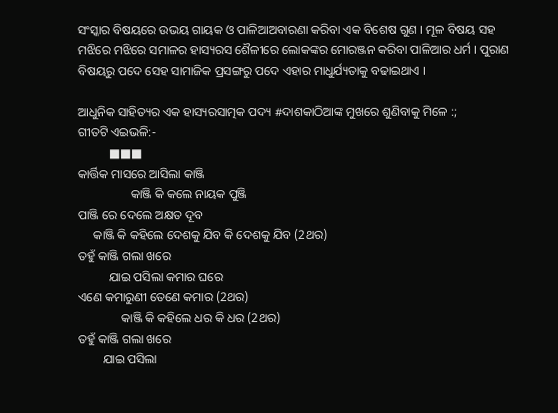ସଂସ୍କାର ବିଷୟରେ ଉଭୟ ଗାୟକ ଓ ପାଳିଆଅବାରଣା କରିବା ଏକ ବିଶେଷ ଗୁଣ । ମୂଳ ବିଷୟ ସହ ମଝିରେ ମଝିରେ ସମାଳର ହାସ୍ୟରସ ଶୈଳୀରେ ଲୋକଙ୍କର ମୋରଞ୍ଜନ କରିବା ପାଳିଆର ଧର୍ମ । ପୁରାଣ ବିଷୟରୁ ପଦେ ସେହ ସାମାଜିକ ପ୍ରସଙ୍ଗରୁ ପଦେ ଏହାର ମାଧୁର୍ଯ୍ୟତାକୁ ବଢାଇଥାଏ ।

ଆଧୁନିକ ସାହିତ୍ୟର ଏକ ହାସ୍ୟରସାତ୍ମକ ପଦ୍ୟ #ଦାଶକାଠିଆଙ୍କ ମୁଖରେ ଶୁଣିବାକୁ ମିଳେ :;
ଗୀତଟି ଏଇଭଳି:-
          ■■■
କାର୍ତ୍ତିକ ମାସରେ ଆସିଲା କାଞ୍ଜି
                 କାଞ୍ଜି କି କଲେ ନାୟକ ପୁଞ୍ଜି
ପାଞ୍ଜି ରେ ଦେଲେ ଅକ୍ଷତ ଦୂବ
     କାଞ୍ଜି କି କହିଲେ ଦେଶକୁ ଯିବ କି ଦେଶକୁ ଯିବ (2ଥର)
ତହୁଁ କାଞ୍ଜି ଗଲା ଖରେ
          ଯାଇ ପସିଲା କମାର ଘରେ
ଏଣେ କମାରୁଣୀ ତେଣେ କମାର (2ଥର)
              କାଞ୍ଜି କି କହିଲେ ଧର କି ଧର (2ଥର)
ତହୁଁ କାଞ୍ଜି ଗଲା ଖରେ
        ଯାଇ ପସିଲା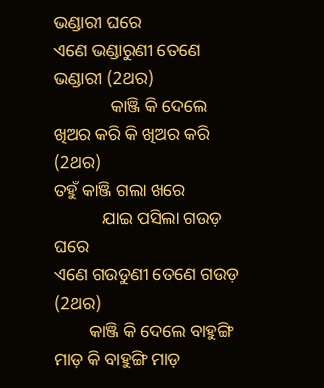ଭଣ୍ଡାରୀ ଘରେ
ଏଣେ ଭଣ୍ଡାରୁଣୀ ତେଣେ ଭଣ୍ଡାରୀ (2ଥର)
             କାଞ୍ଜି କି ଦେଲେ ଖିଅର କରି କି ଖିଅର କରି (2ଥର)
ତହୁଁ କାଞ୍ଜି ଗଲା ଖରେ
           ଯାଇ ପସିଲା ଗଉଡ଼ ଘରେ
ଏଣେ ଗଉଡୁଣୀ ତେଣେ ଗଉଡ଼ (2ଥର)
        କାଞ୍ଜି କି ଦେଲେ ବାହୁଙ୍ଗି ମାଡ଼ କି ବାହୁଙ୍ଗି ମାଡ଼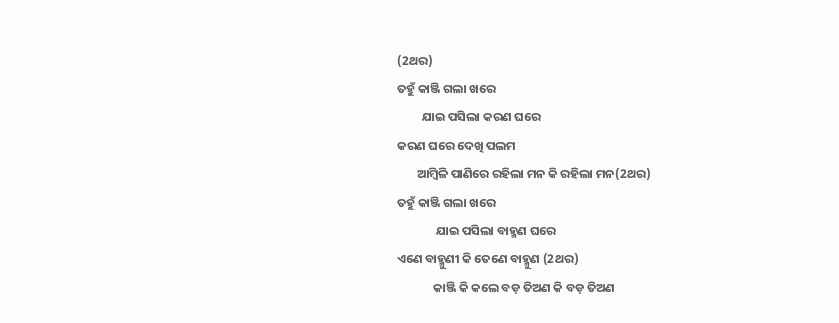(2ଥର)
ତହୁଁ କାଞ୍ଜି ଗଲା ଖରେ
         ଯାଇ ପସିଲା କରଣ ଘରେ
କରଣ ଘରେ ଦେଖି ପଲମ
       ଆମ୍ଵିଳି ପାଣିରେ ରହିଲା ମନ କି ରହିଲା ମନ(2ଥର)
ତହୁଁ କାଞ୍ଜି ଗଲା ଖରେ
              ଯାଇ ପସିଲା ବାହ୍ମଣ ଘରେ
ଏଣେ ବାହ୍ମୁଣୀ କି ତେଣେ ବାହ୍ମୁଣ (2ଥର)
             କାଞ୍ଜି କି କଲେ ବଡ଼ ତିଅଣ କି ବଡ଼ ତିଅଣ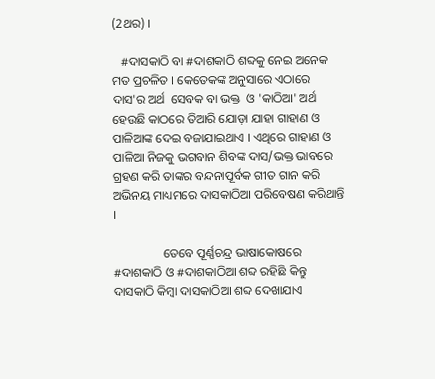(2ଥର) ।

   #ଦାସକାଠି ବା #ଦାଶକାଠି ଶବ୍ଦକୁ ନେଇ ଅନେକ ମତ ପ୍ରଚଳିତ । କେତେକଙ୍କ ଅନୁସାରେ ଏଠାରେ ଦାସ'ର ଅର୍ଥ  ସେବକ ବା ଭକ୍ତ  ଓ 'କାଠିଆ' ଅର୍ଥ ହେଉଛି କାଠରେ ତିଆରି ଯୋଡ଼ା ଯାହା ଗାହାଣ ଓ ପାଳିଆଙ୍କ ଦେଇ ବଜାଯାଇଥାଏ । ଏଥିରେ ଗାହାଣ ଓ ପାଳିଆ ନିଜକୁ ଭଗବାନ ଶିବଙ୍କ ଦାସ/ଭକ୍ତ ଭାବରେ ଗ୍ରହଣ କରି ତାଙ୍କର ବନ୍ଦନାପୂର୍ବକ ଗୀତ ଗାନ କରି ଅଭିନୟ ମାଧ୍ୟମରେ ଦାସକାଠିଆ ପରିବେଷଣ କରିଥାନ୍ତି ।

                ତେବେ ପୂର୍ଣ୍ଣଚନ୍ଦ୍ର ଭାଷାକୋଷରେ #ଦାଶକାଠି ଓ #ଦାଶକାଠିଆ ଶବ୍ଦ ରହିଛି କିନ୍ତୁ ଦାସକାଠି କିମ୍ବା ଦାସକାଠିଆ ଶବ୍ଦ ଦେଖାଯାଏ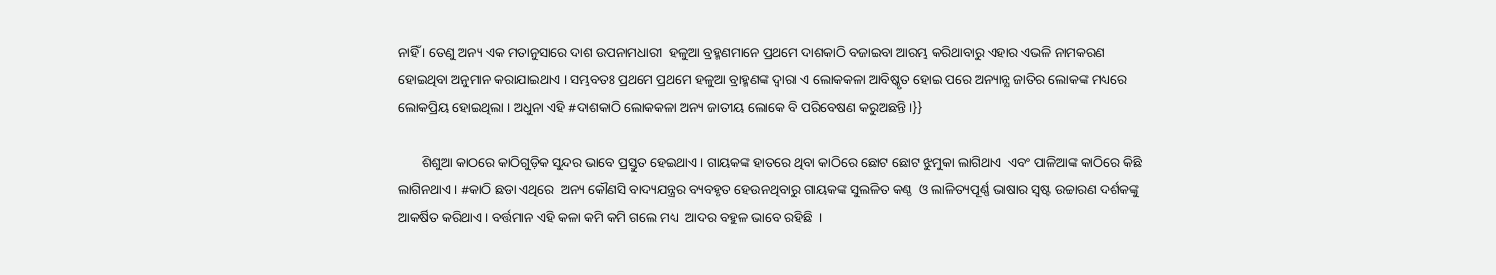ନାହିଁ । ତେଣୁ ଅନ୍ୟ ଏକ ମତାନୁସାରେ ଦାଶ ଉପନାମଧାରୀ  ହଳୁଆ ବ୍ରହ୍ମଣମାନେ ପ୍ରଥମେ ଦାଶକାଠି ବଜାଇବା ଆରମ୍ଭ କରିଥାବାରୁ ଏହାର ଏଭଳି ନାମକରଣ ହୋଇଥିବା ଅନୁମାନ କରାଯାଇଥାଏ । ସମ୍ଭବତଃ ପ୍ରଥମେ ପ୍ରଥମେ ହଳୁଆ ବ୍ରାହ୍ମଣଙ୍କ ଦ୍ବାରା ଏ ଲୋକକଳା ଆବିଷ୍କୃତ ହୋଇ ପରେ ଅନ୍ୟାନ୍ଯ ଜାତିର ଲୋକଙ୍କ ମଧ୍ୟରେ ଲୋକପ୍ରିୟ ହୋଇଥିଲା । ଅଧୁନା ଏହି #ଦାଶକାଠି ଲୋକକଳା ଅନ୍ୟ ଜାତୀୟ ଲୋକେ ବି ପରିବେଷଣ କରୁଅଛନ୍ତି ।}}

       ଶିଶୁଆ କାଠରେ କାଠିଗୁଡ଼ିକ ସୁନ୍ଦର ଭାବେ ପ୍ରସ୍ତୁତ ହେଇଥାଏ । ଗାୟକଙ୍କ ହାତରେ ଥିବା କାଠିରେ ଛୋଟ ଛୋଟ ଝୁମୁକା ଲାଗିଥାଏ  ଏବଂ ପାଳିଆଙ୍କ କାଠିରେ କିଛି ଲାଗିନଥାଏ । #କାଠି ଛଡା ଏଥିରେ  ଅନ୍ୟ କୌଣସି ବାଦ୍ୟଯନ୍ତ୍ରର ବ୍ୟବହୃତ ହେଉନଥିବାରୁ ଗାୟକଙ୍କ ସୁଲଳିତ କଣ୍ଠ  ଓ ଲାଳିତ୍ୟପୂର୍ଣ୍ଣ ଭାଷାର ସ୍ବଷ୍ଟ ଉଚ୍ଚାରଣ ଦର୍ଶକଙ୍କୁ ଆକର୍ଷିତ କରିଥାଏ । ବର୍ତ୍ତମାନ ଏହି କଳା କମି କମି ଗଲେ ମଧ୍ୟ  ଆଦର ବହୁଳ ଭାବେ ରହିଛି  ।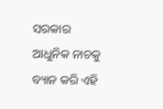ସରକାର  ଆଧୁନିକ ନାଚକୁ ବ୍ୟାନ କରି ଏହି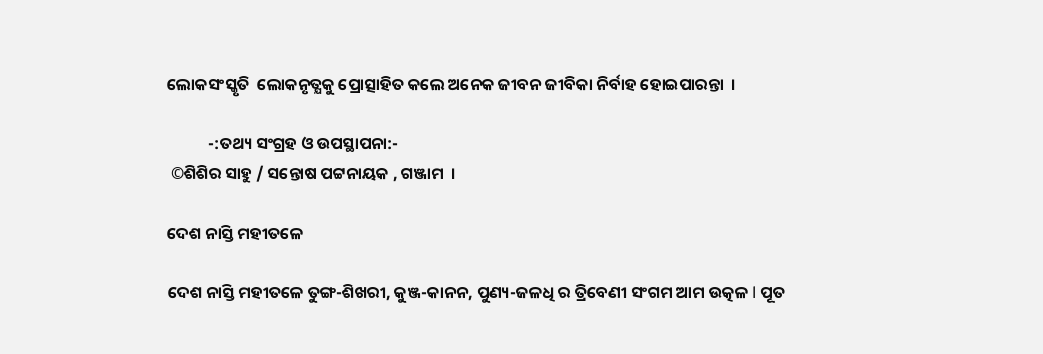ଲୋକସଂସ୍କୃତି  ଲୋକନୃତ୍ଯକୁ ପ୍ରୋତ୍ସାହିତ କଲେ ଅନେକ ଜୀବନ ଜୀବିକା ନିର୍ବାହ ହୋଇପାରନ୍ତା  ।

           -:ତଥ୍ୟ ସଂଗ୍ରହ ଓ ଉପସ୍ଥାପନା:-
 ©ଶିଶିର ସାହୁ / ସନ୍ତୋଷ ପଟ୍ଟନାୟକ , ଗଞ୍ଜାମ  ।

ଦେଶ ନାସ୍ତି ମହୀତଳେ

ଦେଶ ନାସ୍ତି ମହୀତଳେ ତୁଙ୍ଗ-ଶିଖରୀ, କୁଞ୍ଜ-କାନନ, ପୁଣ୍ୟ-ଜଳଧି ର ତ୍ରିବେଣୀ ସଂଗମ ଆମ ଉତ୍କଳ l ପୂତ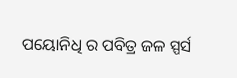ପୟୋନିଧି ର ପବିତ୍ର ଜଳ ସ୍ପର୍ସ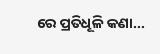ରେ ପ୍ରତିଧୂଳି କଣା...